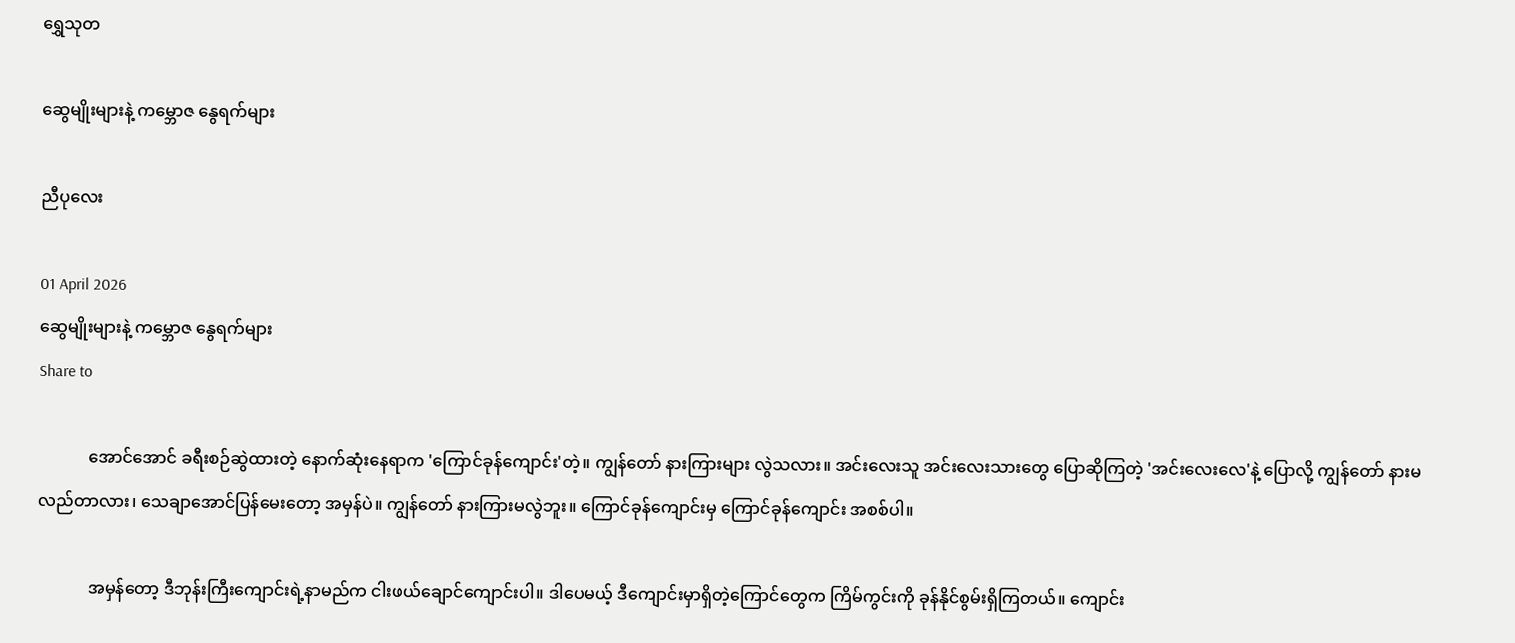ရွှေသုတ‌

ဆွေမျိုးများနဲ့ ကမ္ဘောဇ နွေရက်များ

ညီပုလေး

01 April 2026
ဆွေမျိုးများနဲ့ ကမ္ဘောဇ နွေရက်များ
Share to

            အောင်အောင် ခရီးစဉ်ဆွဲထားတဲ့ နောက်ဆုံးနေရာက 'ကြောင်ခုန်ကျောင်း'တဲ့။ ကျွန်တော် နားကြားများ လွဲသလား။ အင်းလေးသူ အင်းလေးသားတွေ ပြောဆိုကြတဲ့ 'အင်းလေးလေ'နဲ့ ပြောလို့ ကျွန်တော် နားမလည်တာလား၊ သေချာအောင်ပြန်မေးတော့ အမှန်ပဲ။ ကျွန်တော် နားကြားမလွဲဘူး။ ကြောင်ခုန်ကျောင်းမှ ကြောင်ခုန်ကျောင်း အစစ်ပါ။

            အမှန်တော့ ဒီဘုန်းကြီးကျောင်းရဲ့နာမည်က ငါးဖယ်ချောင်ကျောင်းပါ။ ဒါပေမယ့် ဒီကျောင်းမှာရှိတဲ့ကြောင်တွေက ကြိမ်ကွင်းကို ခုန်နိုင်စွမ်းရှိကြတယ်။ ကျောင်း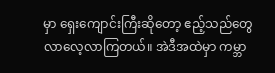မှာ ရှေးကျောင်းကြီးဆိုတော့ ဧည့်သည်တွေ လာလေ့လာကြတယ်။ အဲဒီအထဲမှာ ကမ္ဘာ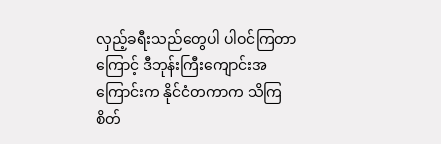လှည့်ခရီးသည်တွေပါ ပါဝင်ကြတာကြောင့် ဒီဘုန်းကြီးကျောင်းအကြောင်းက နိုင်ငံတကာက သိကြ စိတ်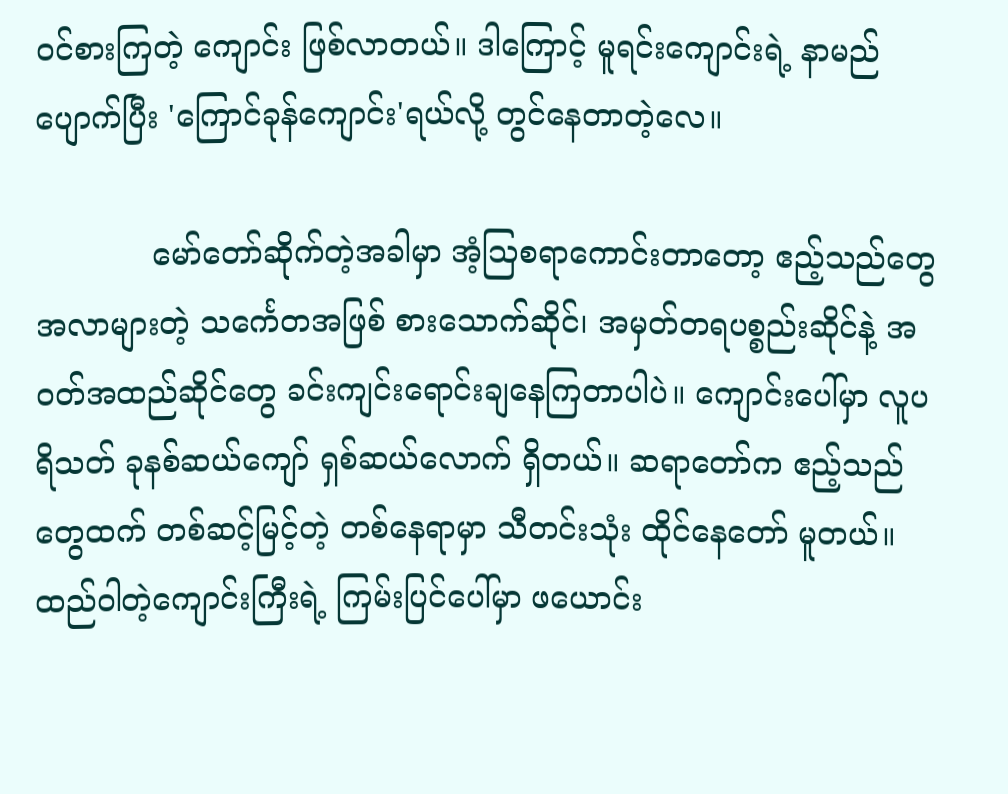ဝင်စားကြတဲ့ ကျောင်း ဖြစ်လာတယ်။ ဒါကြောင့် မူရင်းကျောင်းရဲ့ နာမည်ပျောက်ပြီး 'ကြောင်ခုန်ကျောင်း'ရယ်လို့ တွင်နေတာတဲ့လေ။

            မော်တော်ဆိုက်တဲ့အခါမှာ အံ့သြစရာကောင်းတာတော့ ဧည့်သည်တွေ အလာများတဲ့ သင်္ကေတအဖြစ် စားသောက်ဆိုင်၊ အမှတ်တရပစ္စည်းဆိုင်နဲ့ အဝတ်အထည်ဆိုင်တွေ ခင်းကျင်းရောင်းချနေကြတာပါပဲ။ ကျောင်းပေါ်မှာ လူပရိသတ် ခုနစ်ဆယ်ကျော် ရှစ်ဆယ်လောက် ရှိတယ်။ ဆရာတော်က ဧည့်သည်တွေထက် တစ်ဆင့်မြင့်တဲ့ တစ်နေရာမှာ သီတင်းသုံး ထိုင်နေတော် မူတယ်။ ထည်ဝါတဲ့ကျောင်းကြီးရဲ့ ကြမ်းပြင်ပေါ်မှာ ဖယောင်း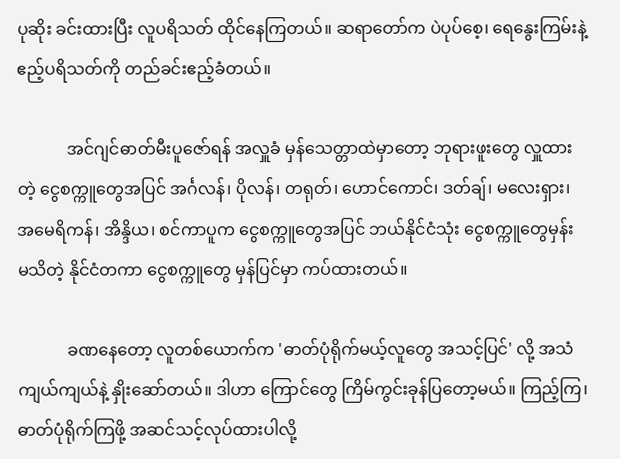ပုဆိုး ခင်းထားပြီး လူပရိသတ် ထိုင်နေကြတယ်။ ဆရာတော်က ပဲပုပ်စေ့၊ ရေနွေးကြမ်းနဲ့ ဧည့်ပရိသတ်ကို တည်ခင်းဧည့်ခံတယ်။

            အင်ဂျင်ဓာတ်မီးပူဇော်ရန် အလှူခံ မှန်သေတ္တာထဲမှာတော့ ဘုရားဖူးတွေ လှူထားတဲ့ ငွေစက္ကူတွေအပြင် အင်္ဂလန်၊ ပိုလန်၊ တရုတ်၊ ဟောင်ကောင်၊ ဒတ်ချ်၊ မလေးရှား၊ အမေရိကန်၊ အိန္ဒိယ၊ စင်ကာပူက ငွေစက္ကူတွေအပြင် ဘယ်နိုင်ငံသုံး ငွေစက္ကူတွေမှန်း မသိတဲ့ နိုင်ငံတကာ ငွေစက္ကူတွေ မှန်ပြင်မှာ ကပ်ထားတယ်။

            ခဏနေတော့ လူတစ်ယောက်က 'ဓာတ်ပုံရိုက်မယ့်လူတွေ အသင့်ပြင်' လို့ အသံကျယ်ကျယ်နဲ့ နှိုးဆော်တယ်။ ဒါဟာ ကြောင်တွေ ကြိမ်ကွင်းခုန်ပြတော့မယ်။ ကြည့်ကြ၊ ဓာတ်ပုံရိုက်ကြဖို့ အဆင်သင့်လုပ်ထားပါလို့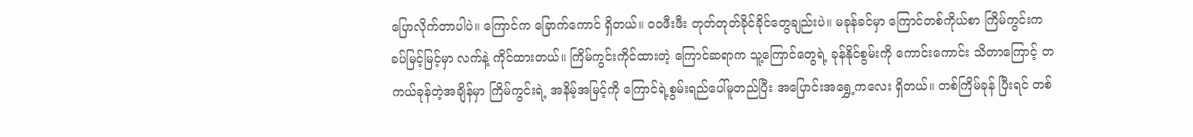ပြောလိုက်တာပါပဲ။ ကြောင်က ခြောက်ကောင် ရှိတယ်။ ဝဝဖီးဖီး တုတ်တုတ်ခိုင်ခိုင်တွေချည်းပဲ။ မခုန်ခင်မှာ ကြောင်တစ်ကိုယ်စာ ကြိမ်ကွင်းက ခပ်မြင့်မြင့်မှာ လက်နဲ့ ကိုင်ထားတယ်။ ကြိမ်ကွင်းကိုင်ထားတဲ့ ကြောင်ဆရာက သူ့ကြောင်တွေရဲ့ ခုန်နိုင်စွမ်းကို ကောင်းကောင်း သိတာကြောင့် တကယ်ခုန်တဲ့အချိန်မှာ ကြိမ်ကွင်းရဲ့ အနိမ့်အမြင့်ကို ကြောင်ရဲ့စွမ်းရည်ပေါ်မူတည်ပြီး အပြောင်းအရွှေ့ကလေး ရှိတယ်။ တစ်ကြိမ်ခုန် ပြီးရင် တစ်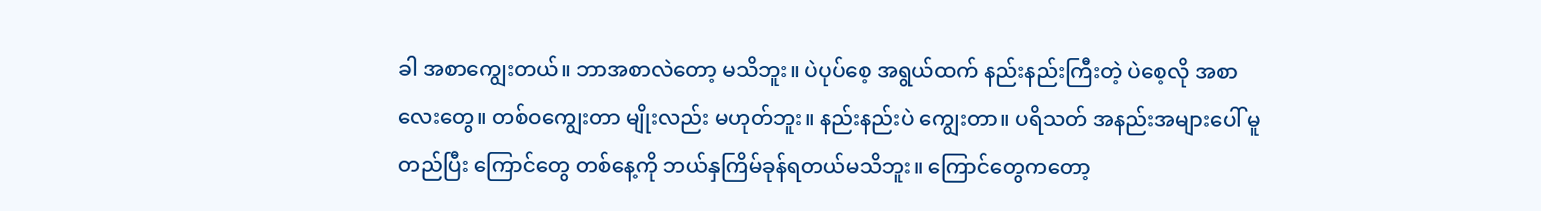ခါ အစာကျွေးတယ်။ ဘာအစာလဲတော့ မသိဘူး။ ပဲပုပ်စေ့ အရွယ်ထက် နည်းနည်းကြီးတဲ့ ပဲစေ့လို အစာလေးတွေ။ တစ်ဝကျွေးတာ မျိုးလည်း မဟုတ်ဘူး။ နည်းနည်းပဲ ကျွေးတာ။ ပရိသတ် အနည်းအများပေါ် မူတည်ပြီး ကြောင်တွေ တစ်နေ့ကို ဘယ်နှကြိမ်ခုန်ရတယ်မသိဘူး။ ကြောင်တွေကတော့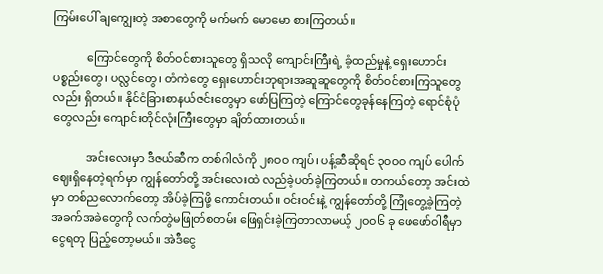ကြမ်းပေါ် ချကျွေးတဲ့ အစာတွေကို မက်မက် မောမော စားကြတယ်။

            ကြောင်တွေကို စိတ်ဝင်စားသူတွေ ရှိသလို ကျောင်းကြီးရဲ့ ခံ့ထည်မှုနဲ့ ရှေးဟောင်းပစ္စည်းတွေ၊ ပလ္လင်တွေ၊ တံကဲတွေ ရှေးဟောင်းဘုရားအဆူဆူတွေကို စိတ်ဝင်စားကြသူတွေလည်း ရှိတယ်။ နိုင်ငံခြားစာနယ်ဇင်းတွေမှာ ဖော်ပြကြတဲ့ ကြောင်တွေခုန်နေကြတဲ့ ရောင်စုံပုံတွေလည်း ကျောင်းတိုင်လုံးကြီးတွေမှာ ချိတ်ထားတယ်။

            အင်းလေးမှာ ဒီဇယ်ဆီက တစ်ဂါလံကို ၂၈ဝဝ ကျပ်၊ ပန့်ဆီဆိုရင် ၃ဝဝဝ ကျပ် ပေါက်ဈေးရှိနေတဲ့ရက်မှာ ကျွန်တော်တို့ အင်းလေးထဲ လည်ခဲ့ပတ်ခဲ့ကြတယ်။ တကယ်တော့ အင်းထဲမှာ တစ်ညလောက်တော့ အိပ်ခဲ့ကြဖို့ ကောင်းတယ်။ ဝင်းဝင်းနဲ့ ကျွန်တော်တို့ ကြုံတွေ့ခဲ့ကြတဲ့ အခက်အခဲတွေကို လက်တွဲမဖြုတ်စတမ်း ဖြေရှင်းခဲ့ကြတာလာမယ့် ၂ဝဝ၆ ခု ဖေဖော်ဝါရီမှာ ငွေရတု ပြည့်တော့မယ်။ အဲဒီငွေ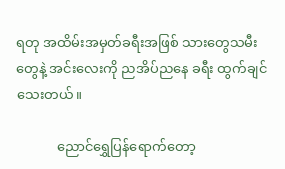ရတု အထိမ်းအမှတ်ခရီးအဖြစ် သားတွေသမီးတွေနဲ့ အင်းလေးကို ညအိပ်ညနေ ခရီး ထွက်ချင်သေးတယ်။

            ညောင်ရွှေပြန်ရောက်တော့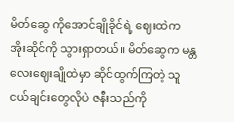မိတ်ဆွေ ကိုအောင်ချိုခိုင်ရဲ့ ဈေးထဲက အိုးဆိုင်ကို သွားရှာတယ်။ မိတ်ဆွေက မန္တလေးဈေးချိုထဲမှာ ဆိုင်ထွက်ကြတဲ့ သူငယ်ချင်းတွေလိုပဲ ဇနီးသည်ကို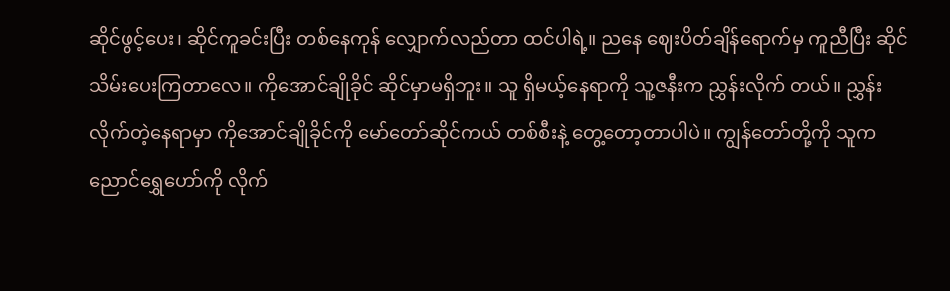ဆိုင်ဖွင့်ပေး၊ ဆိုင်ကူခင်းပြီး တစ်နေကုန် လျှောက်လည်တာ ထင်ပါရဲ့။ ညနေ ဈေးပိတ်ချိန်ရောက်မှ ကူညီပြီး ဆိုင်သိမ်းပေးကြတာလေ။ ကိုအောင်ချိုခိုင် ဆိုင်မှာမရှိဘူး။ သူ ရှိမယ့်နေရာကို သူ့ဇနီးက ညွှန်းလိုက် တယ်။ ညွှန်းလိုက်တဲ့နေရာမှာ ကိုအောင်ချိုခိုင်ကို မော်တော်ဆိုင်ကယ် တစ်စီးနဲ့ တွေ့တော့တာပါပဲ။ ကျွန်တော်တို့ကို သူက ညောင်ရွှေဟော်ကို လိုက်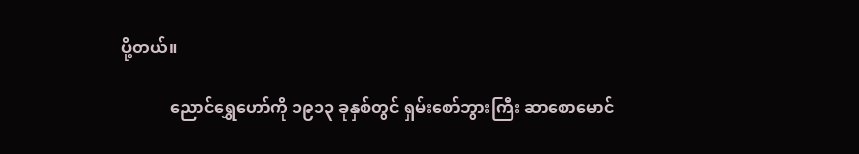ပို့တယ်။

            ညောင်ရွှေဟော်ကို ၁၉၁၃ ခုနှစ်တွင် ရှမ်းစော်ဘွားကြီး ဆာစောမောင်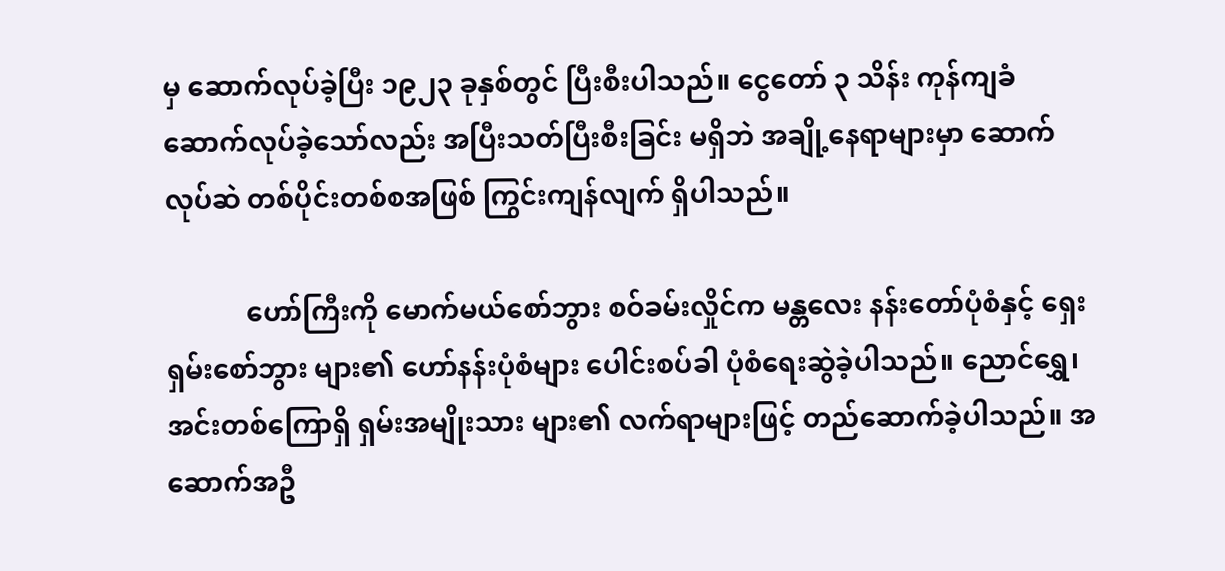မှ ဆောက်လုပ်ခဲ့ပြီး ၁၉၂၃ ခုနှစ်တွင် ပြီးစီးပါသည်။ ငွေတော် ၃ သိန်း ကုန်ကျခံ ဆောက်လုပ်ခဲ့သော်လည်း အပြီးသတ်ပြီးစီးခြင်း မရှိဘဲ အချို့နေရာများမှာ ဆောက်လုပ်ဆဲ တစ်ပိုင်းတစ်စအဖြစ် ကြွင်းကျန်လျက် ရှိပါသည်။

            ဟော်ကြီးကို မောက်မယ်စော်ဘွား စဝ်ခမ်းလှိုင်က မန္တလေး နန်းတော်ပုံစံနှင့် ရှေးရှမ်းစော်ဘွား များ၏ ဟော်နန်းပုံစံများ ပေါင်းစပ်ခါ ပုံစံရေးဆွဲခဲ့ပါသည်။ ညောင်ရွှေ၊ အင်းတစ်ကြောရှိ ရှမ်းအမျိုးသား များ၏ လက်ရာများဖြင့် တည်ဆောက်ခဲ့ပါသည်။ အဆောက်အဦ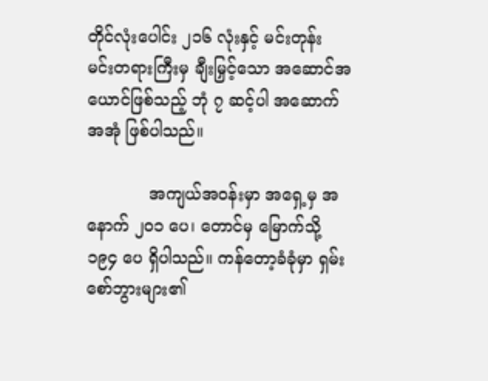တိုင်လုံးပေါင်း ၂၁၆ လုံးနှင့် မင်းတုန်း မင်းတရားကြီးမှ ချီးမြှင့်သော အဆောင်အယောင်ဖြစ်သည့် ဘုံ ၇ ဆင့်ပါ အဆောက်အအုံ ဖြစ်ပါသည်။

            အကျယ်အဝန်းမှာ အရှေ့မှ အနောက် ၂ဝ၁ ပေ၊ တောင်မှ မြောက်သို့ ၁၉၄ ပေ ရှိပါသည်။ ကန်တော့ခံခုံမှာ ရှမ်းစော်ဘွားများ၏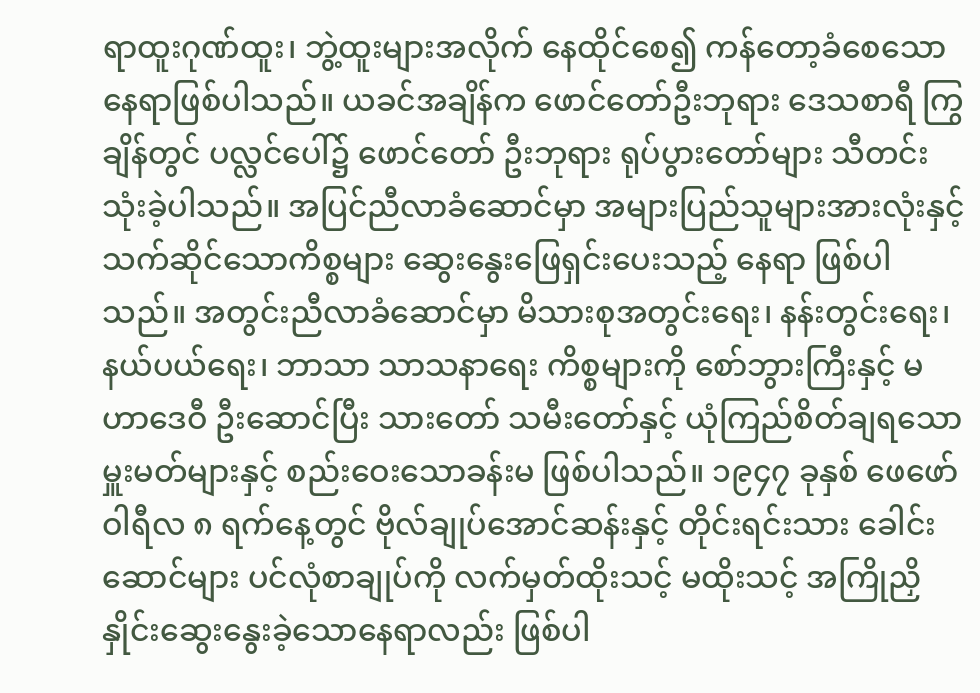ရာထူးဂုဏ်ထူး၊ ဘွဲ့ထူးများအလိုက် နေထိုင်စေ၍ ကန်တော့ခံစေသော နေရာဖြစ်ပါသည်။ ယခင်အချိန်က ဖောင်တော်ဦးဘုရား ဒေသစာရီ ကြွချိန်တွင် ပလ္လင်ပေါ်၌ ဖောင်တော် ဦးဘုရား ရုပ်ပွားတော်များ သီတင်းသုံးခဲ့ပါသည်။ အပြင်ညီလာခံဆောင်မှာ အများပြည်သူများအားလုံးနှင့် သက်ဆိုင်သောကိစ္စများ ဆွေးနွေးဖြေရှင်းပေးသည့် နေရာ ဖြစ်ပါသည်။ အတွင်းညီလာခံဆောင်မှာ မိသားစုအတွင်းရေး၊ နန်းတွင်းရေး၊ နယ်ပယ်ရေး၊ ဘာသာ သာသနာရေး ကိစ္စများကို စော်ဘွားကြီးနှင့် မဟာဒေဝီ ဦးဆောင်ပြီး သားတော် သမီးတော်နှင့် ယုံကြည်စိတ်ချရသော မှူးမတ်များနှင့် စည်းဝေးသောခန်းမ ဖြစ်ပါသည်။ ၁၉၄၇ ခုနှစ် ဖေဖော်ဝါရီလ ၈ ရက်နေ့တွင် ဗိုလ်ချုပ်အောင်ဆန်းနှင့် တိုင်းရင်းသား ခေါင်းဆောင်များ ပင်လုံစာချုပ်ကို လက်မှတ်ထိုးသင့် မထိုးသင့် အကြိုညှိနှိုင်းဆွေးနွေးခဲ့သောနေရာလည်း ဖြစ်ပါ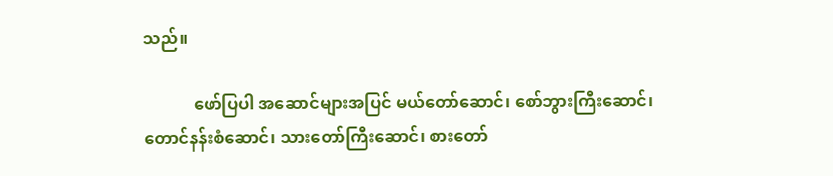သည်။

            ဖော်ပြပါ အဆောင်များအပြင် မယ်တော်ဆောင်၊ စော်ဘွားကြီးဆောင်၊ တောင်နန်းစံဆောင်၊ သားတော်ကြီးဆောင်၊ စားတော်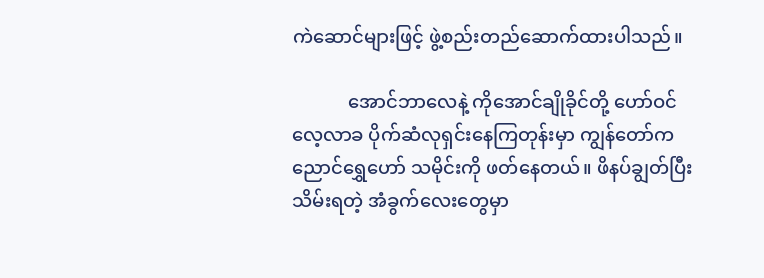ကဲဆောင်များဖြင့် ဖွဲ့စည်းတည်ဆောက်ထားပါသည်။

            အောင်ဘာလေနဲ့ ကိုအောင်ချိုခိုင်တို့ ဟော်ဝင်လေ့လာခ ပိုက်ဆံလုရှင်းနေကြတုန်းမှာ ကျွန်တော်က ညောင်ရွှေဟော် သမိုင်းကို ဖတ်နေတယ်။ ဖိနပ်ချွတ်ပြီး သိမ်းရတဲ့ အံခွက်လေးတွေမှာ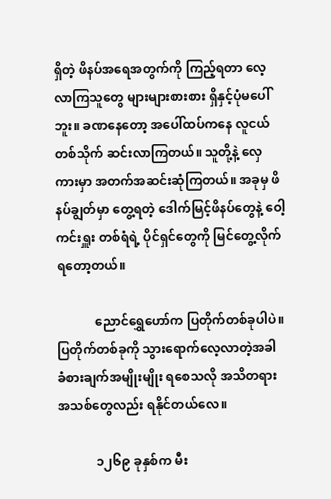ရှိတဲ့ ဖိနပ်အရေအတွက်ကို ကြည့်ရတာ လေ့လာကြသူတွေ များများစားစား ရှိနှင့်ပုံမပေါ်ဘူး။ ခဏနေတော့ အပေါ်ထပ်ကနေ လူငယ်တစ်သိုက် ဆင်းလာကြတယ်။ သူတို့နဲ့ လှေကားမှာ အတက်အဆင်းဆုံကြတယ်။ အခုမှ ဖိနပ်ချွတ်မှာ တွေ့ရတဲ့ ဒေါက်မြင့်ဖိနပ်တွေနဲ့ ဝေါ့ကင်းရှူး တစ်ရံရဲ့ ပိုင်ရှင်တွေကို မြင်တွေ့လိုက်ရတော့တယ်။

            ညောင်ရွှေဟော်က ပြတိုက်တစ်ခုပါပဲ။ ပြတိုက်တစ်ခုကို သွားရောက်လေ့လာတဲ့အခါ ခံစားချက်အမျိုးမျိုး ရစေသလို အသိတရားအသစ်တွေလည်း ရနိုင်တယ်လေ။

            ၁၂၆၉ ခုနှစ်က မီး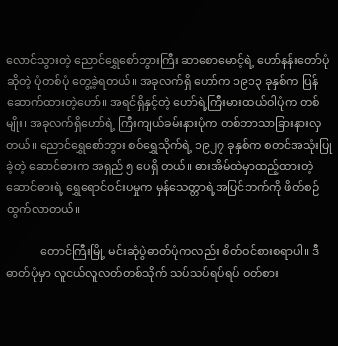လောင်သွားတဲ့ ညောင်ရွှေစော်ဘွားကြီး ဆာစောမောင့်ရဲ့ ဟော်နန်းတော်ပုံဆိုတဲ့ ပုံတစ်ပုံ တွေ့ခဲ့ရတယ်။ အခုလက်ရှိ ဟော်က ၁၉၁၃ ခုနှစ်က ပြန်ဆောက်ထားတဲ့ဟော်။ အရင်ရှိနှင့်တဲ့ ဟော်ရဲ့ကြီးမားထယ်ဝါပုံက တစ်မျိုး၊ အခုလက်ရှိဟော်ရဲ့ ကြီးကျယ်ခမ်းနားပုံက တစ်ဘာသာခြားနားလှတယ်။ ညောင်ရွှေစော်ဘွား စဝ်ရွှေသိုက်ရဲ့ ၁၉၂၇ ခုနှစ်က စတင်အသုံးပြုခဲ့တဲ့ ဆောင်ဓားက အရှည် ၅ ပေရှိ တယ်။ ဓားအိမ်ထဲမှာထည့်ထားတဲ့ ဆောင်ဓားရဲ့ ရွှေရောင်ဝင်းပမှုက မှန်သေတ္တာရဲ့အပြင်ဘက်ကို ဖိတ်စဉ်ထွက်လာတယ်။

            တောင်ကြီးမြို့ မင်းဆုံပွဲဓာတ်ပုံကလည်း စိတ်ဝင်စားစရာပါ။ ဒီဓာတ်ပုံမှာ လူငယ်လူလတ်တစ်သိုက် သပ်သပ်ရပ်ရပ် ဝတ်စား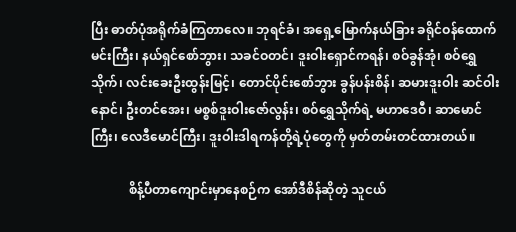ပြီး ဓာတ်ပုံအရိုက်ခံကြတာလေ။ ဘုရင်ခံ၊ အရှေ့မြောက်နယ်ခြား ခရိုင်ဝန်ထောက်မင်းကြီး၊ နယ်ရှင်စော်ဘွား၊ သခင်ဝတင်၊ ဒူးဝါးရှောင်ကရန်၊ စဝ်ခွန်အုံ၊ စဝ်ရွှေသိုက်၊ လင်းခေးဦးထွန်းမြင့်၊ တောင်ပိုင်းစော်ဘွား ခွန်ပန်းစိန်၊ ဆမားဒူးဝါး ဆင်ဝါးနောင်၊ ဦးတင်အေး၊ မစ္စစ်ဒူးဝါးဇော်လွန်း၊ စဝ်ရွှေသိုက်ရဲ့ မဟာဒေဝီ၊ ဆာမောင်ကြီး၊ လေဒီမောင်ကြီး၊ ဒူးဝါးဒါရကန်တို့ရဲ့ပုံတွေကို မှတ်တမ်းတင်ထားတယ်။

            စိန့်ပီတာကျောင်းမှာနေစဉ်က အော်ဒီစိန်ဆိုတဲ့ သူငယ်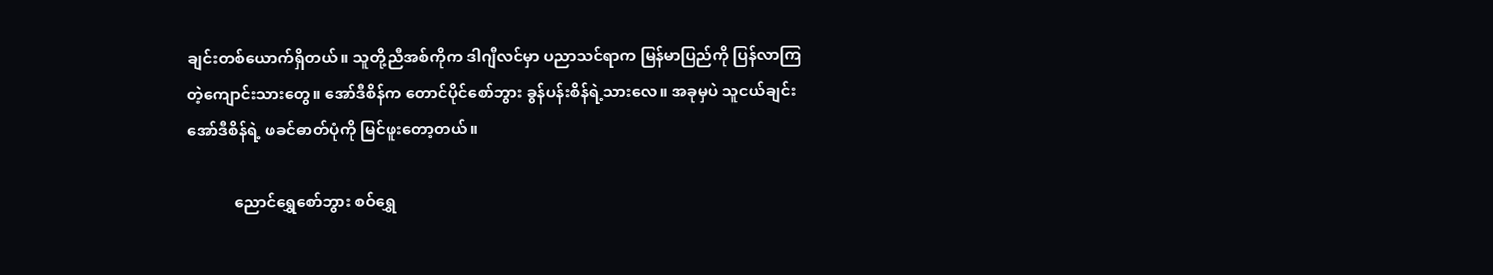ချင်းတစ်ယောက်ရှိတယ်။ သူတို့ညီအစ်ကိုက ဒါဂျီလင်မှာ ပညာသင်ရာက မြန်မာပြည်ကို ပြန်လာကြတဲ့ကျောင်းသားတွေ။ အော်ဒီစိန်က တောင်ပိုင်စော်ဘွား ခွန်ပန်းစိန်ရဲ့သားလေ။ အခုမှပဲ သူငယ်ချင်း အော်ဒီစိန်ရဲ့ ဖခင်ဓာတ်ပုံကို မြင်ဖူးတော့တယ်။

            ညောင်ရွှေစော်ဘွား စဝ်ရွှေ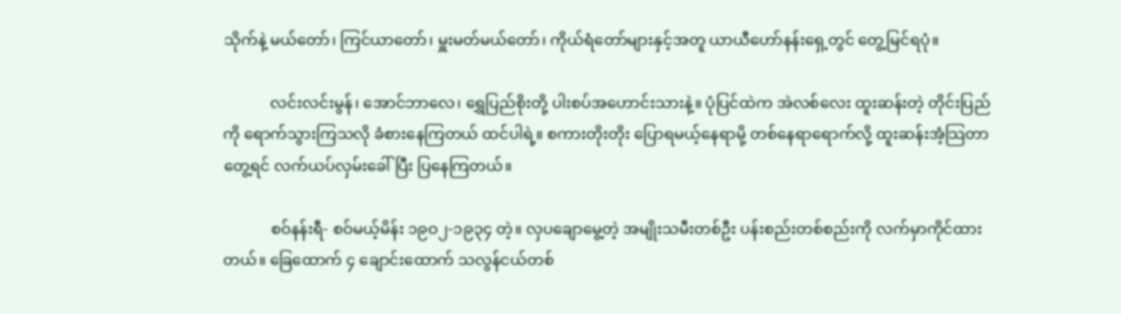သိုက်နဲ့ မယ်တော်၊ ကြင်ယာတော်၊ မှူးမတ်မယ်တော်၊ ကိုယ်ရံတော်များနှင့်အတူ ယာယီဟော်နန်းရှေ့တွင် တွေ့မြင်ရပုံ။

            လင်းလင်းမွန်၊ အောင်ဘာလေ၊ ရွှေပြည်စိုးတို့ ပါးစပ်အဟောင်းသားနဲ့။ ပုံပြင်ထဲက အဲလစ်လေး ထူးဆန်းတဲ့ တိုင်းပြည်ကို ရောက်သွားကြသလို ခံစားနေကြတယ် ထင်ပါရဲ့။ စကားတိုးတိုး ပြောရမယ့်နေရာမို့ တစ်နေရာရောက်လို့ ထူးဆန်းအံ့သြတာတွေ့ရင် လက်ယပ်လှမ်းခေါ်ပြီး ပြနေကြတယ်။

            စဝ်နန်းရီ- စဝ်မယ့်မိန်း ၁၉ဝ၂-၁၉၃၄ တဲ့။ လှပချောမွေ့တဲ့ အမျိုးသမီးတစ်ဦး ပန်းစည်းတစ်စည်းကို လက်မှာကိုင်ထားတယ်။ ခြေထောက် ၄ ချောင်းထောက် သလွန်ငယ်တစ်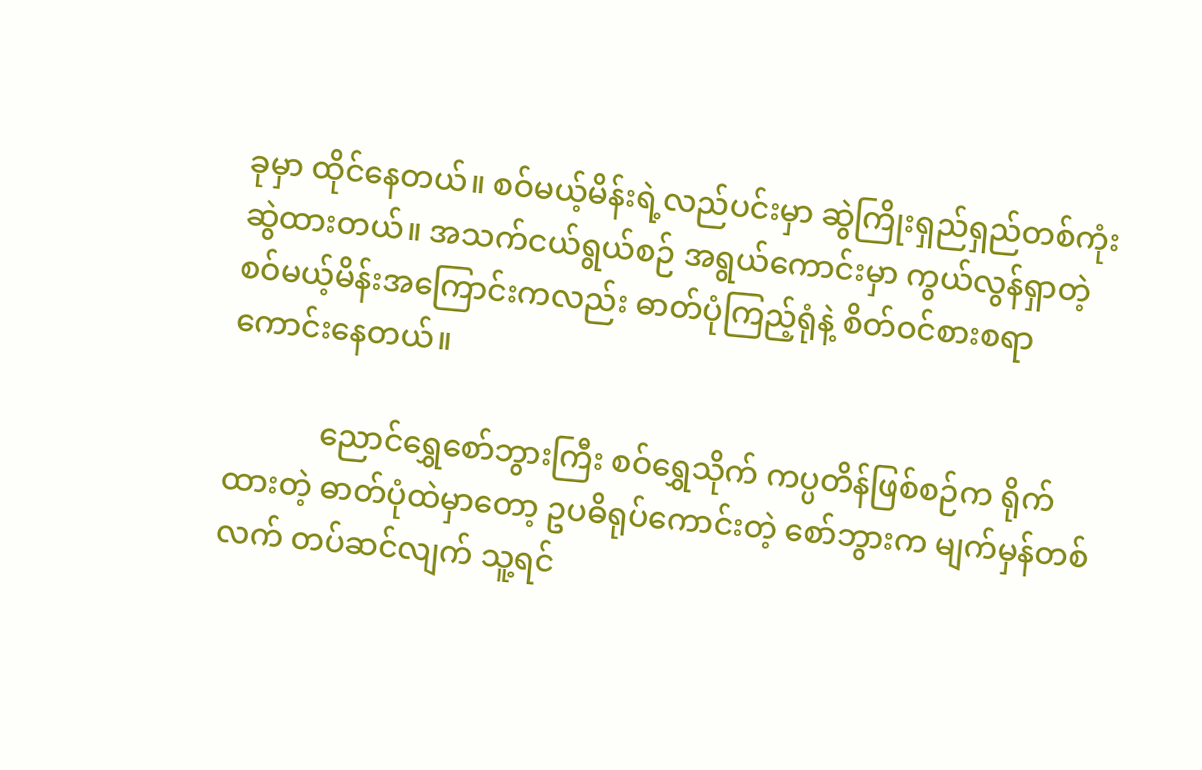ခုမှာ ထိုင်နေတယ်။ စဝ်မယ့်မိန်းရဲ့လည်ပင်းမှာ ဆွဲကြိုးရှည်ရှည်တစ်ကုံး ဆွဲထားတယ်။ အသက်ငယ်ရွယ်စဉ် အရွယ်ကောင်းမှာ ကွယ်လွန်ရှာတဲ့ စဝ်မယ့်မိန်းအကြောင်းကလည်း ဓာတ်ပုံကြည့်ရုံနဲ့ စိတ်ဝင်စားစရာ ကောင်းနေတယ်။

            ညောင်ရွှေစော်ဘွားကြီး စဝ်ရွှေသိုက် ကပ္ပတိန်ဖြစ်စဉ်က ရိုက်ထားတဲ့ ဓာတ်ပုံထဲမှာတော့ ဥပဓိရုပ်ကောင်းတဲ့ စော်ဘွားက မျက်မှန်တစ်လက် တပ်ဆင်လျက် သူ့ရင်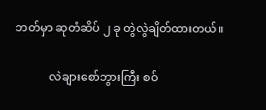ဘတ်မှာ ဆုတံဆိပ် ၂ ခု တွဲလွဲချိတ်ထားတယ်။

            လဲချားစော်ဘွားကြီး စဝ်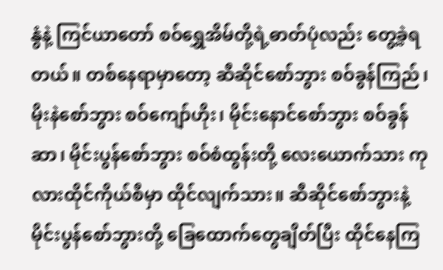နွံနဲ့ ကြင်ယာတော် စဝ်ရွှေအိမ်တို့ရဲ့ဓာတ်ပုံလည်း တွေ့ခဲ့ရတယ်။ တစ်နေရာမှာတော့ ဆီဆိုင်စော်ဘွား စဝ်ခွန်ကြည်၊ မိုးနဲစော်ဘွား စဝ်ကျော်ဟိုး၊ မိုင်းနောင်စော်ဘွား စဝ်ခွန်ဆာ၊ မိုင်းပွန်စော်ဘွား စဝ်စံထွန်းတို့ လေးယောက်သား ကုလားထိုင်ကိုယ်စီမှာ ထိုင်လျက်သား။ ဆီဆိုင်စော်ဘွားနဲ့ မိုင်းပွန်စော်ဘွားတို့ ခြေထောက်တွေချိတ်ပြီး ထိုင်နေကြ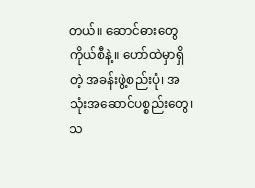တယ်။ ဆောင်ဓားတွေ ကိုယ်စီနဲ့။ ဟော်ထဲမှာရှိတဲ့ အခန်းဖွဲ့စည်းပုံ၊ အသုံးအဆောင်ပစ္စည်းတွေ၊ သ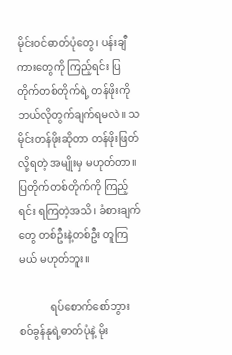မိုင်းဝင်ဓာတ်ပုံတွေ၊ ပန်းချီကားတွေကို ကြည့်ရင်း ပြတိုက်တစ်တိုက်ရဲ့ တန်ဖိုးကို ဘယ်လိုတွက်ချက်ရမလဲ။ သမိုင်းတန်ဖိုးဆိုတာ တန်ဖိုးဖြတ်လို့ရတဲ့ အမျိုးမှ မဟုတ်တာ။ ပြတိုက်တစ်တိုက်ကို ကြည့်ရင်း ရကြတဲ့အသိ၊ ခံစားချက်တွေ တစ်ဦးနဲ့တစ်ဦး တူကြမယ် မဟုတ်ဘူး။

            ရပ်စောက်စော်ဘွား စဝ်ခွန်နုရဲ့ဓာတ်ပုံနဲ့ မိုး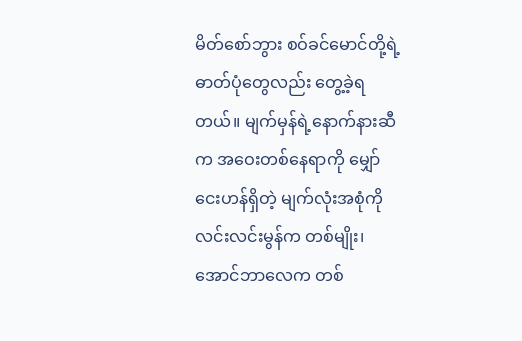မိတ်စော်ဘွား စဝ်ခင်မောင်တို့ရဲ့ ဓာတ်ပုံတွေလည်း တွေ့ခဲ့ရတယ်။ မျက်မှန်ရဲ့နောက်နားဆီက အဝေးတစ်နေရာကို မျှော်ငေးဟန်ရှိတဲ့ မျက်လုံးအစုံကို လင်းလင်းမွန်က တစ်မျိုး၊ အောင်ဘာလေက တစ်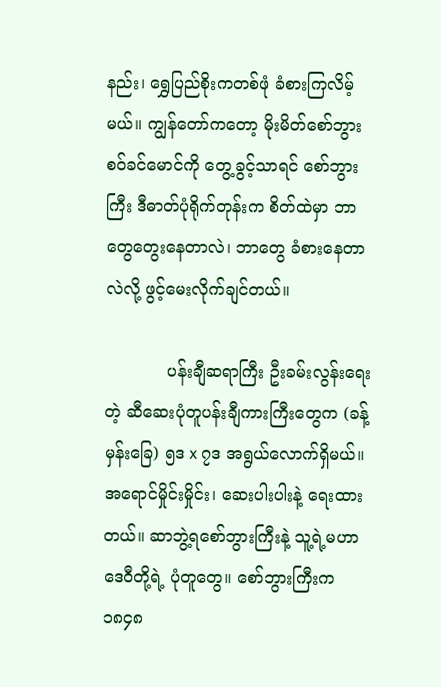နည်း၊ ရွှေပြည်စိုးကတစ်ဖုံ ခံစားကြလိမ့်မယ်။ ကျွန်တော်ကတော့ မိုးမိတ်စော်ဘွား စဝ်ခင်မောင်ကို တွေ့ခွင့်သာရင် စော်ဘွားကြီး ဒီဓာတ်ပုံရိုက်တုန်းက စိတ်ထဲမှာ ဘာတွေတွေးနေတာလဲ၊ ဘာတွေ ခံစားနေတာလဲလို့ ဖွင့်မေးလိုက်ချင်တယ်။

            ပန်းချီဆရာကြီး ဦးခမ်းလွန်းရေးတဲ့ ဆီဆေးပုံတူပန်းချီကားကြီးတွေက (ခန့်မှန်းခြေ) ၅ဒ x ၇ဒ အရွယ်လောက်ရှိမယ်။ အရောင်မှိုင်းမှိုင်း၊ ဆေးပါးပါးနဲ့ ရေးထားတယ်။ ဆာဘွဲ့ရစော်ဘွားကြီးနဲ့ သူ့ရဲ့မဟာဒေဝီတို့ရဲ့ ပုံတူတွေ။ စော်ဘွားကြီးက ၁၈၄၈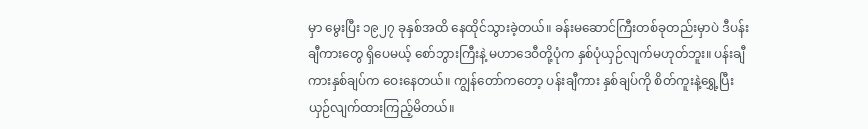မှာ မွေးပြီး ၁၉၂၇ ခုနှစ်အထိ နေထိုင်သွားခဲ့တယ်။ ခန်းမဆောင်ကြီးတစ်ခုတည်းမှာပဲ ဒီပန်းချီကားတွေ ရှိပေမယ့် စော်ဘွားကြီးနဲ့ မဟာဒေဝီတို့ပုံက နှစ်ပုံယှဉ်လျက်မဟုတ်ဘူး။ ပန်းချီကားနှစ်ချပ်က ဝေးနေတယ်။ ကျွန်တော်ကတော့ ပန်းချီကား နှစ်ချပ်ကို စိတ်ကူးနဲ့ရွှေ့ပြီး ယှဉ်လျက်ထားကြည့်မိတယ်။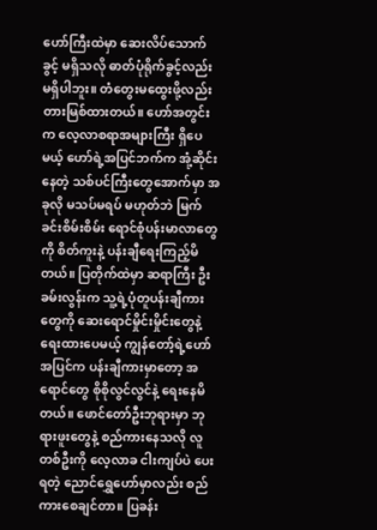ဟော်ကြီးထဲမှာ ဆေးလိပ်သောက်ခွင့် မရှိသလို ဓာတ်ပုံရိုက်ခွင့်လည်း မရှိပါဘူး။ တံတွေးမထွေးဖို့လည်း တားမြစ်ထားတယ်။ ဟော်အတွင်းက လေ့လာစရာအများကြီး ရှိပေမယ့် ဟော်ရဲ့အပြင်ဘက်က အုံ့ဆိုင်းနေတဲ့ သစ်ပင်ကြီးတွေအောက်မှာ အခုလို မသပ်မရပ် မဟုတ်ဘဲ မြက်ခင်းစိမ်းစိမ်း ရောင်စုံပန်းမာလာတွေကို စိတ်ကူးနဲ့ ပန်းချီရေးကြည့်မိတယ်။ ပြတိုက်ထဲမှာ ဆရာကြီး ဦးခမ်းလွန်းက သူ့ရဲ့ပုံတူပန်းချီကားတွေကို ဆေးရောင်မှိုင်းမှိုင်းတွေနဲ့ ရေးထားပေမယ့် ကျွန်တော့်ရဲ့ဟော်အပြင်က ပန်းချီကားမှာတော့ အရောင်တွေ စိုစိုလွင်လွင်နဲ့ ရေးနေမိတယ်။ ဖောင်တော်ဦးဘုရားမှာ ဘုရားဖူးတွေနဲ့ စည်ကားနေသလို လူတစ်ဦးကို လေ့လာခ ငါးကျပ်ပဲ ပေးရတဲ့ ညောင်ရွှေဟော်မှာလည်း စည်ကားစေချင်တာ။ ပြခန်း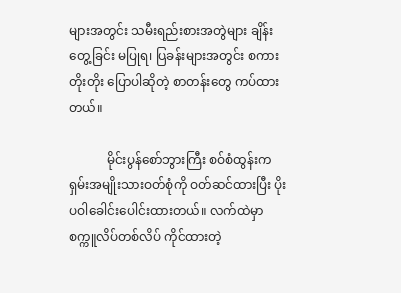များအတွင်း သမီးရည်းစားအတွဲများ ချိန်းတွေ့ခြင်း မပြုရ၊ ပြခန်းများအတွင်း စကားတိုးတိုး ပြောပါဆိုတဲ့ စာတန်းတွေ ကပ်ထားတယ်။

            မိုင်းပွန်စော်ဘွားကြီး စဝ်စံထွန်းက ရှမ်းအမျိုးသားဝတ်စုံကို ဝတ်ဆင်ထားပြီး ပိုးပဝါခေါင်းပေါင်းထားတယ်။ လက်ထဲမှာ စက္ကူလိပ်တစ်လိပ် ကိုင်ထားတဲ့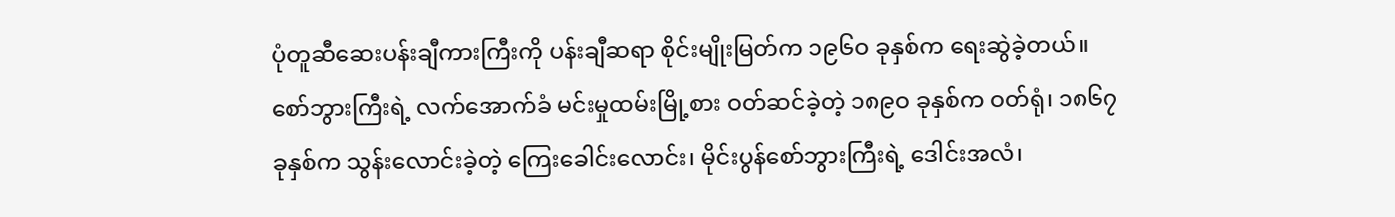ပုံတူဆီဆေးပန်းချီကားကြီးကို ပန်းချီဆရာ စိုင်းမျိုးမြတ်က ၁၉၆ဝ ခုနှစ်က ရေးဆွဲခဲ့တယ်။ စော်ဘွားကြီးရဲ့ လက်အောက်ခံ မင်းမှုထမ်းမြို့စား ဝတ်ဆင်ခဲ့တဲ့ ၁၈၉ဝ ခုနှစ်က ဝတ်ရုံ၊ ၁၈၆၇ ခုနှစ်က သွန်းလောင်းခဲ့တဲ့ ကြေးခေါင်းလောင်း၊ မိုင်းပွန်စော်ဘွားကြီးရဲ့ ဒေါင်းအလံ၊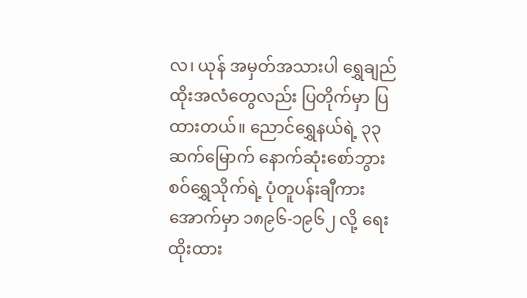လ၊ ယုန် အမှတ်အသားပါ ရွှေချည်ထိုးအလံတွေလည်း ပြတိုက်မှာ ပြထားတယ်။ ညောင်ရွှေနယ်ရဲ့ ၃၃ ဆက်မြောက် နောက်ဆုံးစော်ဘွား စဝ်ရွှေသိုက်ရဲ့ ပုံတူပန်းချီကား အောက်မှာ ၁၈၉၆-၁၉၆၂ လို့ ရေးထိုးထား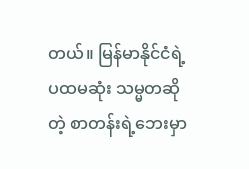တယ်။ မြန်မာနိုင်ငံရဲ့ ပထမဆုံး သမ္မတဆိုတဲ့ စာတန်းရဲ့ဘေးမှာ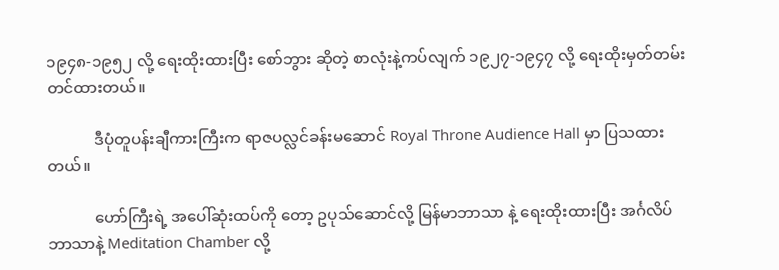၁၉၄၈-၁၉၅၂ လို့ ရေးထိုးထားပြီး စော်ဘွား ဆိုတဲ့ စာလုံးနဲ့ကပ်လျက် ၁၉၂၇-၁၉၄၇ လို့ ရေးထိုးမှတ်တမ်းတင်ထားတယ်။

            ဒီပုံတူပန်းချီကားကြီးက ရာဇပလ္လင်ခန်းမဆောင် Royal Throne Audience Hall မှာ ပြသထားတယ်။

            ဟော်ကြီးရဲ့ အပေါ်ဆုံးထပ်ကို တော့ ဥပုသ်ဆောင်လို့ မြန်မာဘာသာ နဲ့ ရေးထိုးထားပြီး အင်္ဂလိပ်ဘာသာနဲ့ Meditation Chamber လို့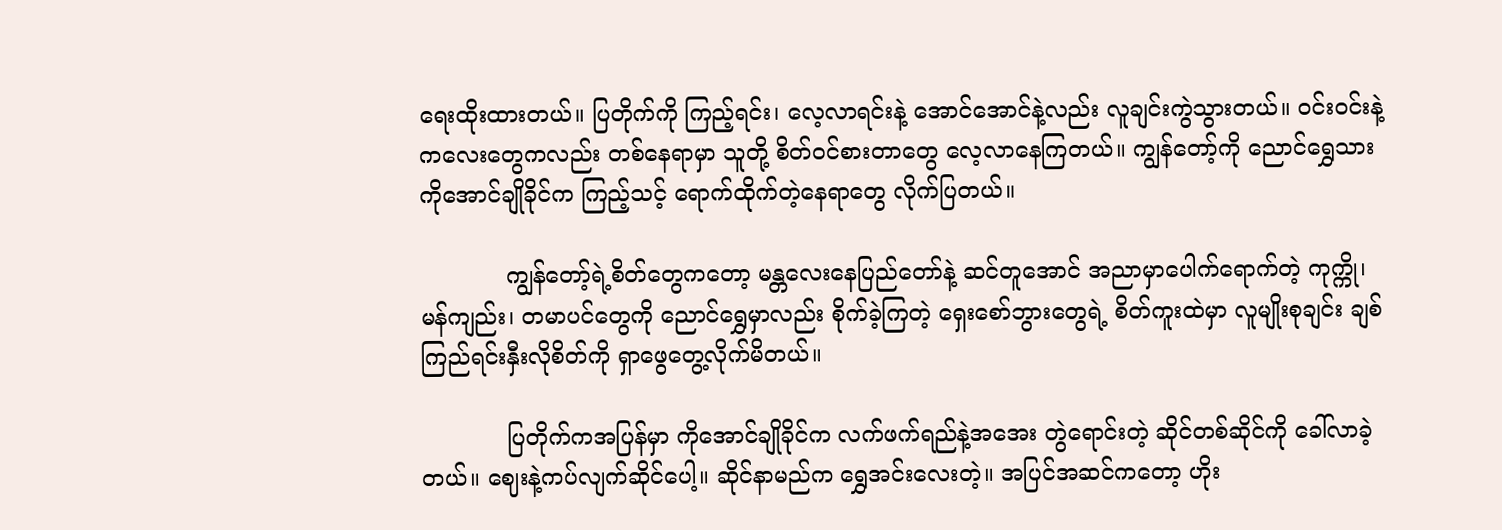ရေးထိုးထားတယ်။ ပြတိုက်ကို ကြည့်ရင်း၊ လေ့လာရင်းနဲ့ အောင်အောင်နဲ့လည်း လူချင်းကွဲသွားတယ်။ ဝင်းဝင်းနဲ့ ကလေးတွေကလည်း တစ်နေရာမှာ သူတို့ စိတ်ဝင်စားတာတွေ လေ့လာနေကြတယ်။ ကျွန်တော့်ကို ညောင်ရွှေသား ကိုအောင်ချိုခိုင်က ကြည့်သင့် ရောက်ထိုက်တဲ့နေရာတွေ လိုက်ပြတယ်။

            ကျွန်တော့်ရဲ့စိတ်တွေကတော့ မန္တလေးနေပြည်တော်နဲ့ ဆင်တူအောင် အညာမှာပေါက်ရောက်တဲ့ ကုက္ကို၊ မန်ကျည်း၊ တမာပင်တွေကို ညောင်ရွှေမှာလည်း စိုက်ခဲ့ကြတဲ့ ရှေးစော်ဘွားတွေရဲ့ စိတ်ကူးထဲမှာ လူမျိုးစုချင်း ချစ်ကြည်ရင်းနှီးလိုစိတ်ကို ရှာဖွေတွေ့လိုက်မိတယ်။

            ပြတိုက်ကအပြန်မှာ ကိုအောင်ချိုခိုင်က လက်ဖက်ရည်နဲ့အအေး တွဲရောင်းတဲ့ ဆိုင်တစ်ဆိုင်ကို ခေါ်လာခဲ့တယ်။ ဈေးနဲ့ကပ်လျက်ဆိုင်ပေါ့။ ဆိုင်နာမည်က ရွှေအင်းလေးတဲ့။ အပြင်အဆင်ကတော့ ဟိုး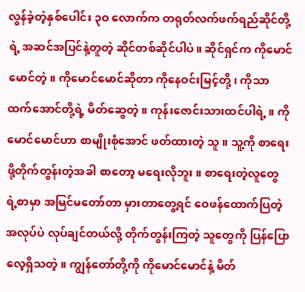လွန်ခဲ့တဲ့နှစ်ပေါင်း ၃ဝ လောက်က တရုတ်လက်ဖက်ရည်ဆိုင်တို့ရဲ့ အဆင်အပြင်နဲ့တူတဲ့ ဆိုင်တစ်ဆိုင်ပါပဲ။ ဆိုင်ရှင်က ကိုမောင်မောင်တဲ့။ ကိုမောင်မောင်ဆိုတာ ကိုနေဝင်းမြင့်တို့၊ ကိုသာထက်အောင်တို့ရဲ့ မိတ်ဆွေတဲ့။ ကုန်းဇောင်းသားထင်ပါရဲ့။ ကိုမောင်မောင်ဟာ စာမျိုးစုံအောင် ဖတ်ထားတဲ့ သူ။ သူ့ကို စာရေးဖို့တိုက်တွန်းတဲ့အခါ စာတော့ မရေးလိုဘူး။ စာရေးတဲ့လူတွေ ရဲ့စာမှာ အမြင်မတော်တာ မှားတာတွေ့ရင် ဝေဖန်ထောက်ပြတဲ့ အလုပ်ပဲ လုပ်ချင်တယ်လို့ တိုက်တွန်းကြတဲ့ သူတွေကို ပြန်ပြောလေ့ရှိသတဲ့။ ကျွန်တော်တို့ကို ကိုမောင်မောင်နဲ့ မိတ်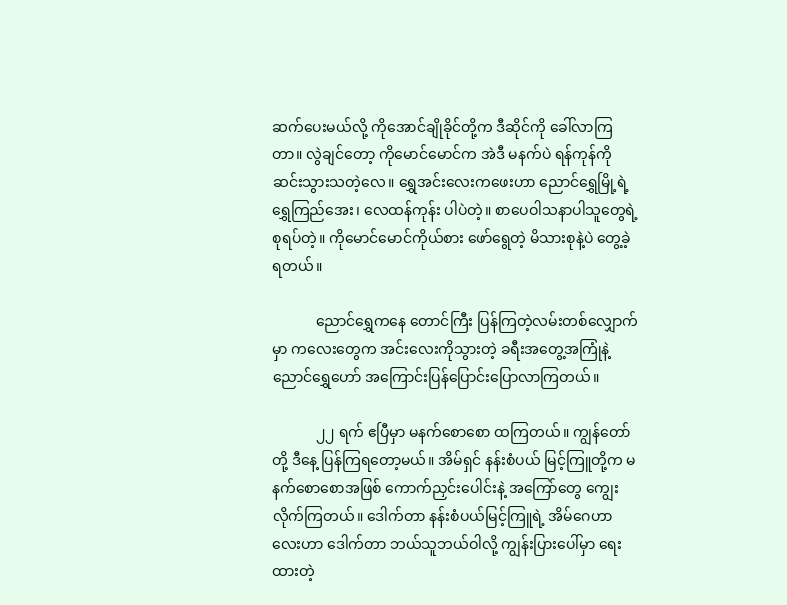ဆက်ပေးမယ်လို့ ကိုအောင်ချိုခိုင်တို့က ဒီဆိုင်ကို ခေါ်လာကြတာ။ လွဲချင်တော့ ကိုမောင်မောင်က အဲဒီ မနက်ပဲ ရန်ကုန်ကို ဆင်းသွားသတဲ့လေ။ ရွှေအင်းလေးကဖေးဟာ ညောင်ရွှေမြို့ရဲ့ ရွှေကြည်အေး၊ လေထန်ကုန်း ပါပဲတဲ့။ စာပေဝါသနာပါသူတွေရဲ့ စုရပ်တဲ့။ ကိုမောင်မောင်ကိုယ်စား ဖော်ရွေတဲ့ မိသားစုနဲ့ပဲ တွေ့ခဲ့ရတယ်။

            ညောင်ရွှေကနေ တောင်ကြီး ပြန်ကြတဲ့လမ်းတစ်လျှောက်မှာ ကလေးတွေက အင်းလေးကိုသွားတဲ့ ခရီးအတွေ့အကြုံနဲ့ ညောင်ရွှေဟော် အကြောင်းပြန်ပြောင်းပြောလာကြတယ်။

            ၂၂ ရက် ဧပြီမှာ မနက်စောစော ထကြတယ်။ ကျွန်တော်တို့ ဒီနေ့ ပြန်ကြရတော့မယ်။ အိမ်ရှင် နန်းစံပယ် မြင့်ကြူတို့က မနက်စောစောအဖြစ် ကောက်ညှင်းပေါင်းနဲ့ အကြော်တွေ ကျွေးလိုက်ကြတယ်။ ဒေါက်တာ နန်းစံပယ်မြင့်ကြူရဲ့ အိမ်ဂေဟာလေးဟာ ဒေါက်တာ ဘယ်သူဘယ်ဝါလို့ ကျွန်းပြားပေါ်မှာ ရေးထားတဲ့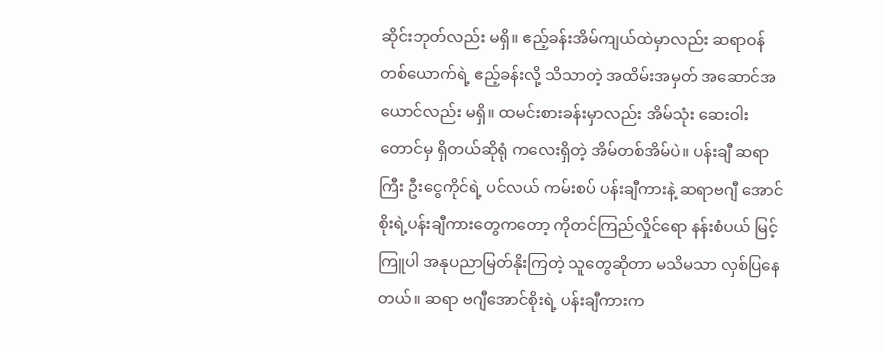ဆိုင်းဘုတ်လည်း မရှိ။ ဧည့်ခန်းအိမ်ကျယ်ထဲမှာလည်း ဆရာဝန်တစ်ယောက်ရဲ့ ဧည့်ခန်းလို့ သိသာတဲ့ အထိမ်းအမှတ် အဆောင်အယောင်လည်း မရှိ။ ထမင်းစားခန်းမှာလည်း အိမ်သုံး ဆေးဝါးတောင်မှ ရှိတယ်ဆိုရုံ ကလေးရှိတဲ့ အိမ်တစ်အိမ်ပဲ။ ပန်းချီ ဆရာကြီး ဦးငွေကိုင်ရဲ့ ပင်လယ် ကမ်းစပ် ပန်းချီကားနဲ့ ဆရာဗဂျီ အောင်စိုးရဲ့ပန်းချီကားတွေကတော့ ကိုတင်ကြည်လှိုင်ရော နန်းစံပယ် မြင့်ကြူပါ အနုပညာမြတ်နိုးကြတဲ့ သူတွေဆိုတာ မသိမသာ လှစ်ပြနေတယ်။ ဆရာ ဗဂျီအောင်စိုးရဲ့ ပန်းချီကားက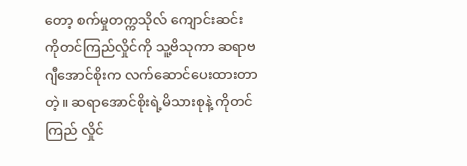တော့ စက်မှုတက္ကသိုလ် ကျောင်းဆင်း ကိုတင်ကြည်လှိုင်ကို သူ့ဗိသုကာ ဆရာဗဂျီအောင်စိုးက လက်ဆောင်ပေးထားတာတဲ့။ ဆရာအောင်စိုးရဲ့မိသားစုနဲ့ ကိုတင်ကြည် လှိုင်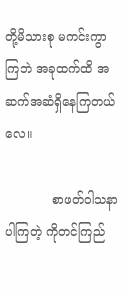တို့မိသားစု မကင်းကွာကြဘဲ အခုထက်ထိ အဆက်အဆံရှိနေကြတယ်လေ။

            စာဖတ်ဝါသနာပါကြတဲ့ ကိုတင်ကြည်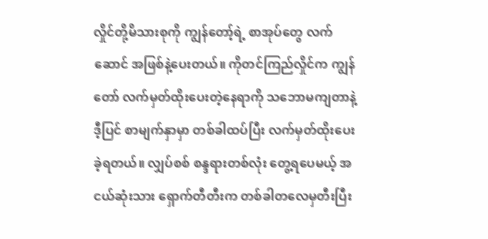လှိုင်တို့မိသားစုကို ကျွန်တော့်ရဲ့ စာအုပ်တွေ လက်ဆောင် အဖြစ်နဲ့ပေးတယ်။ ကိုတင်ကြည်လှိုင်က ကျွန်တော် လက်မှတ်ထိုးပေးတဲ့နေရာကို သဘောမကျတာနဲ့ ဒီ့ပြင် စာမျက်နှာမှာ တစ်ခါထပ်ပြီး လက်မှတ်ထိုးပေးခဲ့ရတယ်။ လျှပ်စစ် စန္ဒရားတစ်လုံး တွေ့ရပေမယ့် အငယ်ဆုံးသား ရှောက်တီတီးက တစ်ခါတလေမှတီးပြီး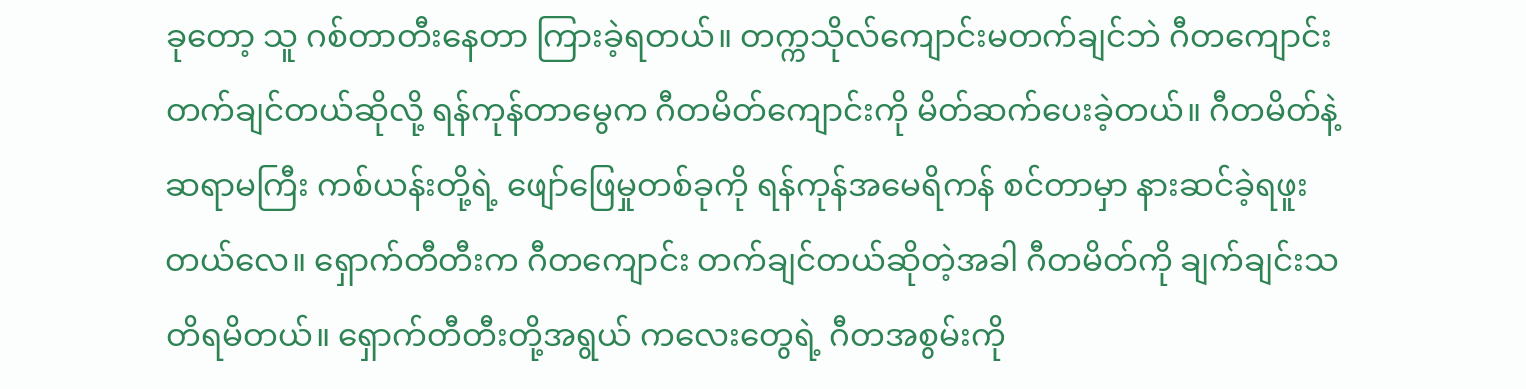ခုတော့ သူ ဂစ်တာတီးနေတာ ကြားခဲ့ရတယ်။ တက္ကသိုလ်ကျောင်းမတက်ချင်ဘဲ ဂီတကျောင်းတက်ချင်တယ်ဆိုလို့ ရန်ကုန်တာမွေက ဂီတမိတ်ကျောင်းကို မိတ်ဆက်ပေးခဲ့တယ်။ ဂီတမိတ်နဲ့ ဆရာမကြီး ကစ်ယန်းတို့ရဲ့ ဖျော်ဖြေမှုတစ်ခုကို ရန်ကုန်အမေရိကန် စင်တာမှာ နားဆင်ခဲ့ရဖူးတယ်လေ။ ရှောက်တီတီးက ဂီတကျောင်း တက်ချင်တယ်ဆိုတဲ့အခါ ဂီတမိတ်ကို ချက်ချင်းသတိရမိတယ်။ ရှောက်တီတီးတို့အရွယ် ကလေးတွေရဲ့ ဂီတအစွမ်းကို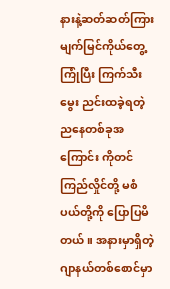နားနဲ့ဆတ်ဆတ်ကြား မျက်မြင်ကိုယ်တွေ့ကြုံပြီး ကြက်သီးမွေး ညင်းထခဲ့ရတဲ့ ညနေတစ်ခုအကြောင်း ကိုတင်ကြည်လှိုင်တို့ မစံပယ်တို့ကို ပြောပြမိတယ်။ အနားမှာရှိတဲ့ ဂျာနယ်တစ်စောင်မှာ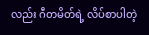လည်း ဂီတမိတ်ရဲ့ လိပ်စာပါတဲ့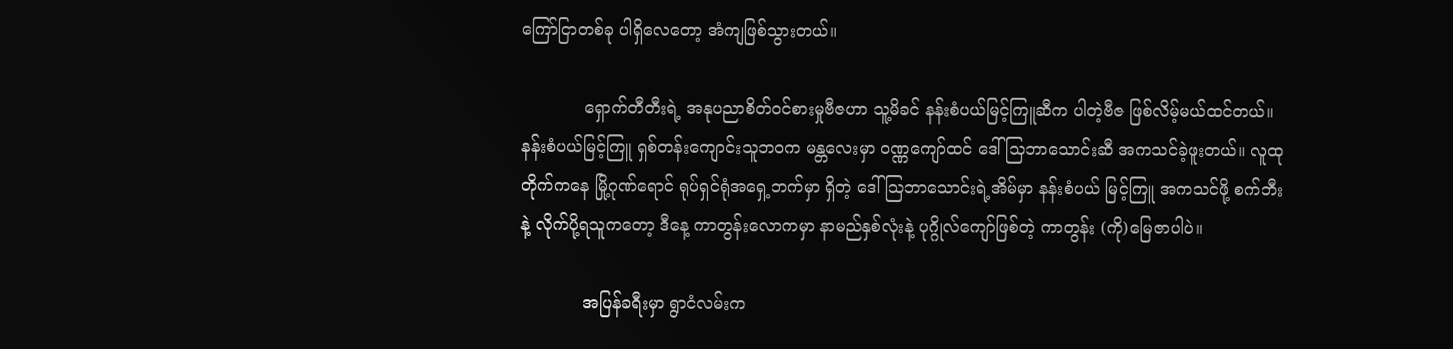ကြော်ငြာတစ်ခု ပါရှိလေတော့ အံကျဖြစ်သွားတယ်။

            ရှောက်တီတီးရဲ့ အနုပညာစိတ်ဝင်စားမှုဗီဇဟာ သူ့မိခင် နန်းစံပယ်မြင့်ကြူဆီက ပါတဲ့ဗီဇ ဖြစ်လိမ့်မယ်ထင်တယ်။ နန်းစံပယ်မြင့်ကြူ ရှစ်တန်းကျောင်းသူဘဝက မန္တလေးမှာ ဝဏ္ဏကျော်ထင် ဒေါ်သြဘာသောင်းဆီ အကသင်ခဲ့ဖူးတယ်။ လူထုတိုက်ကနေ မြို့ဂုဏ်ရောင် ရုပ်ရှင်ရုံအရှေ့ဘက်မှာ ရှိတဲ့ ဒေါ်သြဘာသောင်းရဲ့အိမ်မှာ နန်းစံပယ် မြင့်ကြူ အကသင်ဖို့ စက်ဘီးနဲ့ လိုက်ပို့ရသူကတော့ ဒီနေ့ ကာတွန်းလောကမှာ နာမည်နှစ်လုံးနဲ့ ပုဂ္ဂိုလ်ကျော်ဖြစ်တဲ့ ကာတွန်း (ကို)မြေဇာပါပဲ။

            အပြန်ခရီးမှာ ရွာငံလမ်းက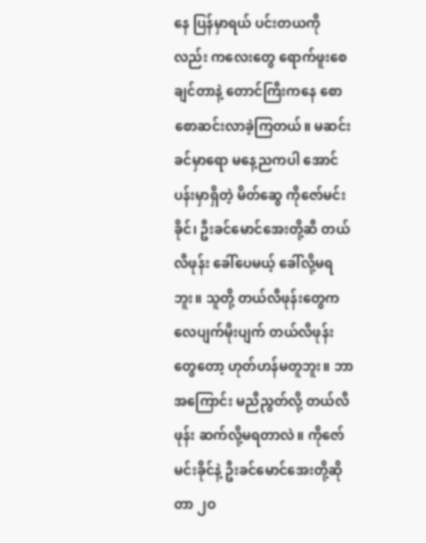နေ ပြန်မှာရယ် ပင်းတယကိုလည်း ကလေးတွေ ရောက်ဖူးစေချင်တာနဲ့ တောင်ကြီးကနေ စောစောဆင်းလာခဲ့ကြတယ်။ မဆင်းခင်မှာရော မနေ့ညကပါ အောင်ပန်းမှာရှိတဲ့ မိတ်ဆွေ ကိုဇော်မင်းခိုင်၊ ဦးခင်မောင်အေးတို့ဆီ တယ်လီဖုန်း ခေါ်ပေမယ့် ခေါ်လို့မရဘူး။ သူတို့ တယ်လီဖုန်းတွေက လေပျက်မိုးပျက် တယ်လီဖုန်းတွေတော့ ဟုတ်ဟန်မတူဘူး။ ဘာအကြောင်း မညီညွတ်လို့ တယ်လီဖုန်း ဆက်လို့မရတာလဲ။ ကိုဇော်မင်းခိုင်နဲ့ ဦးခင်မောင်အေးတို့ဆိုတာ ၂ဝ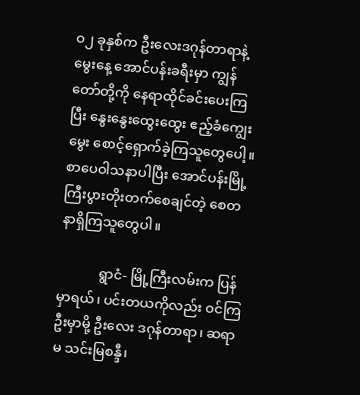ဝ၂ ခုနှစ်က ဦးလေးဒဂုန်တာရာနဲ့ မွေးနေ့ အောင်ပန်းခရီးမှာ ကျွန်တော်တို့ကို နေရာထိုင်ခင်းပေးကြပြီး နွေးနွေးထွေးထွေး ဧည့်ခံကျွေးမွေး စောင့်ရှောက်ခဲ့ကြသူတွေပေါ့။ စာပေဝါသနာပါပြီး အောင်ပန်းမြို့ ကြီးပွားတိုးတက်စေချင်တဲ့ စေတနာရှိကြသူတွေပါ။

            ရွာငံ- မြို့ကြီးလမ်းက ပြန်မှာရယ်၊ ပင်းတယကိုလည်း ဝင်ကြဦးမှာမို့ ဦးလေး ဒဂုန်တာရာ၊ ဆရာမ သင်းမြစန္ဒီ၊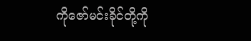ကိုဇော်မင်းခိုင်တို့ကို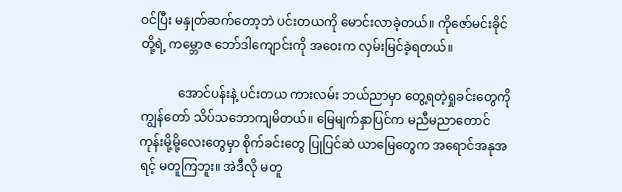ဝင်ပြီး မနှုတ်ဆက်တော့ဘဲ ပင်းတယကို မောင်းလာခဲ့တယ်။ ကိုဇော်မင်းခိုင်တို့ရဲ့ ကမ္ဘောဇ ဘော်ဒါကျောင်းကို အဝေးက လှမ်းမြင်ခဲ့ရတယ်။

            အောင်ပန်းနဲ့ ပင်းတယ ကားလမ်း ဘယ်ညာမှာ တွေ့ရတဲ့ရှုခင်းတွေကို ကျွန်တော် သိပ်သဘောကျမိတယ်။ မြေမျက်နှာပြင်က မညီမညာတောင်ကုန်းမို့မို့လေးတွေမှာ စိုက်ခင်းတွေ ပြုပြင်ဆဲ ယာမြေတွေက အရောင်အနုအရင့် မတူကြဘူး။ အဲဒီလို မတူ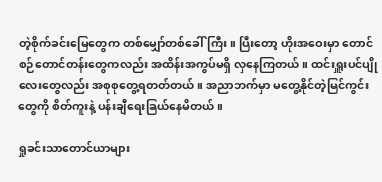တဲ့စိုက်ခင်းမြေတွေက တစ်မျှော်တစ်ခေါ်ကြီး။ ပြီးတော့ ဟိုးအဝေးမှာ တောင်စဉ်တောင်တန်းတွေကလည်း အထိန်းအကွပ်မရှိ လှနေကြတယ်။ ထင်းရှူးပင်ပျိုလေးတွေလည်း အစုစုတွေ့ရတတ်တယ်။ အညာဘက်မှာ မတွေ့နိုင်တဲ့မြင်ကွင်းတွေကို စိတ်ကူးနဲ့ ပန်းချီရေးခြယ်နေမိတယ်။

ရှုခင်းသာတောင်ယာများ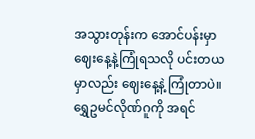အသွားတုန်းက အောင်ပန်းမှာ ဈေးနေ့နဲ့ကြုံရသလို ပင်းတယမှာလည်း ဈေးနေ့နဲ့ ကြုံတာပဲ။ ရွှေဥမင်လိုဏ်ဂူကို အရင်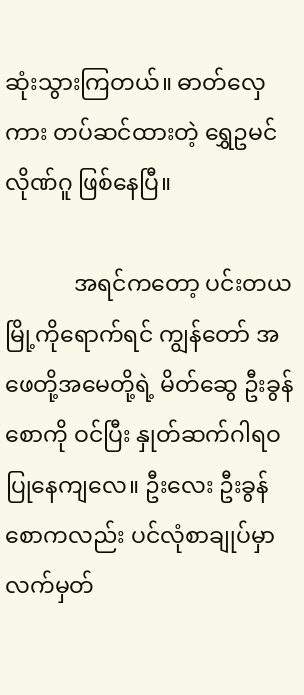ဆုံးသွားကြတယ်။ ဓာတ်လှေကား တပ်ဆင်ထားတဲ့ ရွှေဥမင်လိုဏ်ဂူ ဖြစ်နေပြီ။

            အရင်ကတော့ ပင်းတယမြို့ကိုရောက်ရင် ကျွန်တော် အဖေတို့အမေတို့ရဲ့ မိတ်ဆွေ ဦးခွန်စောကို ဝင်ပြီး နှုတ်ဆက်ဂါရဝပြုနေကျလေ။ ဦးလေး ဦးခွန်စောကလည်း ပင်လုံစာချုပ်မှာ လက်မှတ်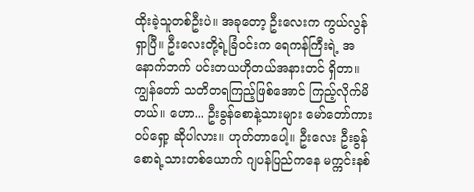ထိုးခဲ့သူတစ်ဦးပဲ။ အခုတော့ ဦးလေးက ကွယ်လွန်ရှာပြီ။ ဦးလေးတို့ရဲ့ခြံဝင်းက ရေကန်ကြီးရဲ့ အနောက်ဘက် ပင်းတယဟိုတယ်အနားတင် ရှိတာ။ ကျွန်တော် သတိတရကြည့်ဖြစ်အောင် ကြည့်လိုက်မိတယ်။ ဟော... ဦးခွန်စောနဲ့သားများ မော်တော်ကားဝပ်ရှော့ ဆိုပါလား။ ဟုတ်တာပေါ့။ ဦးလေး ဦးခွန်စောရဲ့သားတစ်ယောက် ဂျပန်ပြည်ကနေ မက္ကင်းနစ်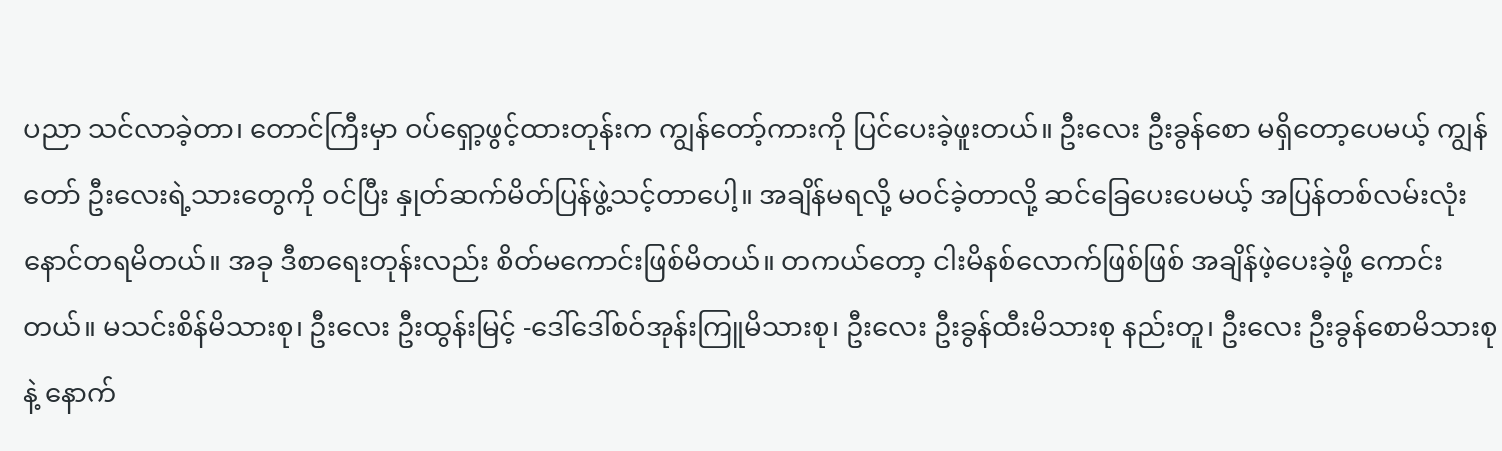ပညာ သင်လာခဲ့တာ၊ တောင်ကြီးမှာ ဝပ်ရှော့ဖွင့်ထားတုန်းက ကျွန်တော့်ကားကို ပြင်ပေးခဲ့ဖူးတယ်။ ဦးလေး ဦးခွန်စော မရှိတော့ပေမယ့် ကျွန်တော် ဦးလေးရဲ့သားတွေကို ဝင်ပြီး နှုတ်ဆက်မိတ်ပြန်ဖွဲ့သင့်တာပေါ့။ အချိန်မရလို့ မဝင်ခဲ့တာလို့ ဆင်ခြေပေးပေမယ့် အပြန်တစ်လမ်းလုံး နောင်တရမိတယ်။ အခု ဒီစာရေးတုန်းလည်း စိတ်မကောင်းဖြစ်မိတယ်။ တကယ်တော့ ငါးမိနစ်လောက်ဖြစ်ဖြစ် အချိန်ဖဲ့ပေးခဲ့ဖို့ ကောင်းတယ်။ မသင်းစိန်မိသားစု၊ ဦးလေး ဦးထွန်းမြင့် -ဒေါ်ဒေါ်စဝ်အုန်းကြူမိသားစု၊ ဦးလေး ဦးခွန်ထီးမိသားစု နည်းတူ၊ ဦးလေး ဦးခွန်စောမိသားစုနဲ့ နောက်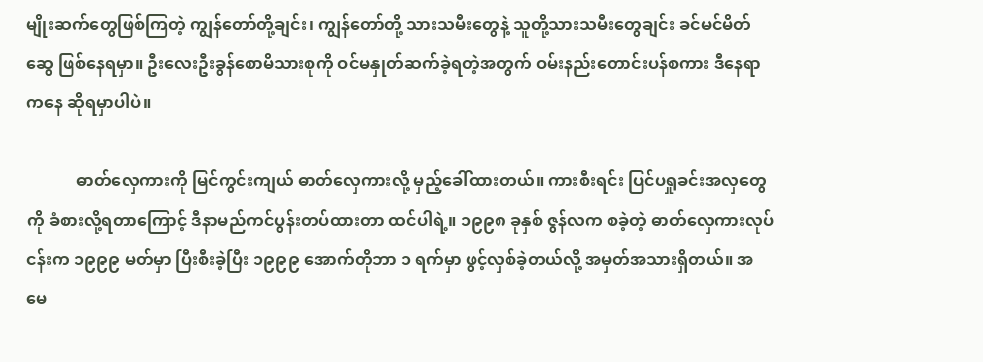မျိုးဆက်တွေဖြစ်ကြတဲ့ ကျွန်တော်တို့ချင်း၊ ကျွန်တော်တို့ သားသမီးတွေနဲ့ သူတို့သားသမီးတွေချင်း ခင်မင်မိတ်ဆွေ ဖြစ်နေရမှာ။ ဦးလေးဦးခွန်စောမိသားစုကို ဝင်မနှုတ်ဆက်ခဲ့ရတဲ့အတွက် ဝမ်းနည်းတောင်းပန်စကား ဒီနေရာကနေ ဆိုရမှာပါပဲ။

            ဓာတ်လှေကားကို မြင်ကွင်းကျယ် ဓာတ်လှေကားလို့ မှည့်ခေါ်ထားတယ်။ ကားစီးရင်း ပြင်ပရှုခင်းအလှတွေကို ခံစားလို့ရတာကြောင့် ဒီနာမည်ကင်ပွန်းတပ်ထားတာ ထင်ပါရဲ့။ ၁၉၉၈ ခုနှစ် ဇွန်လက စခဲ့တဲ့ ဓာတ်လှေကားလုပ်ငန်းက ၁၉၉၉ မတ်မှာ ပြီးစီးခဲ့ပြီး ၁၉၉၉ အောက်တိုဘာ ၁ ရက်မှာ ဖွင့်လှစ်ခဲ့တယ်လို့ အမှတ်အသားရှိတယ်။ အမေ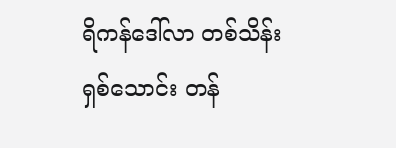ရိကန်ဒေါ်လာ တစ်သိန်း ရှစ်သောင်း တန်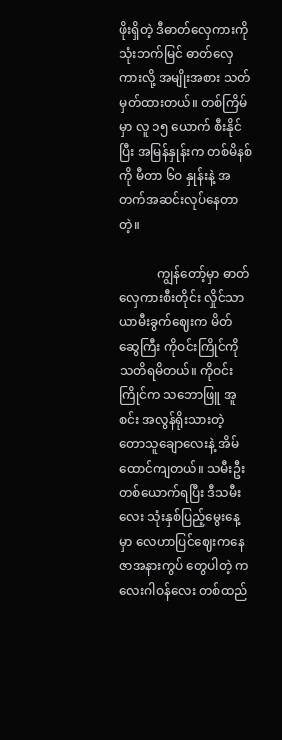ဖိုးရှိတဲ့ ဒီဓာတ်လှေကားကို သုံးဘက်မြင် ဓာတ်လှေကားလို့ အမျိုးအစား သတ်မှတ်ထားတယ်။ တစ်ကြိမ်မှာ လူ ၁၅ ယောက် စီးနိုင်ပြီး အမြန်နှုန်းက တစ်မိနစ်ကို မီတာ ၆ဝ နှုန်းနဲ့ အတက်အဆင်းလုပ်နေတာတဲ့။

            ကျွန်တော့်မှာ ဓာတ်လှေကားစီးတိုင်း လှိုင်သာယာမီးခွက်ဈေးက မိတ်ဆွေကြီး ကိုဝင်းကြိုင်ကို သတိရမိတယ်။ ကိုဝင်းကြိုင်က သဘောဖြူ အူစင်း အလွန်ရိုးသားတဲ့ တောသူချောလေးနဲ့ အိမ်ထောင်ကျတယ်။ သမီးဦးတစ်ယောက်ရပြီး ဒီသမီးလေး သုံးနှစ်ပြည့်မွေးနေ့မှာ လေဟာပြင်ဈေးကနေ ဇာအနားကွပ် တွေပါတဲ့ ကလေးဂါဝန်လေး တစ်ထည်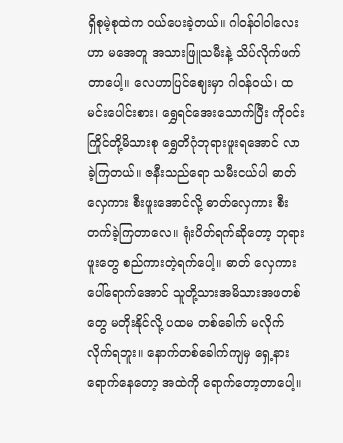ရှိစုမဲ့စုထဲက ဝယ်ပေးခဲ့တယ်။ ဂါဝန်ဝါဝါလေးဟာ မအေတူ အသားဖြူသမီးနဲ့ သိပ်လိုက်ဖက်တာပေါ့။ လေဟာပြင်ဈေးမှာ ဂါဝန်ဝယ်၊ ထမင်းပေါင်းစား၊ ရွှေရင်အေးသောက်ပြီး ကိုဝင်းကြိုင်တို့မိသားစု ရွှေတိဂုံဘုရားဖူးရအောင် လာခဲ့ကြတယ်။ ဇနီးသည်ရော သမီးငယ်ပါ ဓာတ်လှေကား စီးဖူးအောင်လို့ ဓာတ်လှေကား စီးတက်ခဲ့ကြတာလေ။ ရုံးပိတ်ရက်ဆိုတော့ ဘုရားဖူးတွေ စည်ကားတဲ့ရက်ပေါ့။ ဓာတ် လှေကားပေါ်ရောက်အောင် သူတို့သားအမိသားအဖတစ်တွေ မတိုးနိုင်လို့ ပထမ တစ်ခေါက် မလိုက်လိုက်ရဘူး။ နောက်တစ်ခေါက်ကျမှ ရှေ့နားရောက်နေတော့ အထဲကို ရောက်တော့တာပေါ့။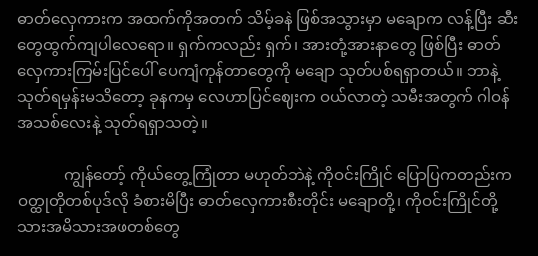ဓာတ်လှေကားက အထက်ကိုအတက် သိမ့်ခနဲ ဖြစ်အသွားမှာ မချောက လန့်ပြီး ဆီးတွေထွက်ကျပါလေရော။ ရှက်ကလည်း ရှက်၊ အားတုံ့အားနာတွေ ဖြစ်ပြီး ဓာတ်လှေကားကြမ်းပြင်ပေါ် ပေကျံကုန်တာတွေကို မချော သုတ်ပစ်ရရှာတယ်။ ဘာနဲ့သုတ်ရမှန်းမသိတော့ ခုနကမှ လေဟာပြင်ဈေးက ဝယ်လာတဲ့ သမီးအတွက် ဂါဝန်အသစ်လေးနဲ့ သုတ်ရရှာသတဲ့။

            ကျွန်တော့် ကိုယ်တွေ့ကြုံတာ မဟုတ်ဘဲနဲ့ ကိုဝင်းကြိုင် ပြောပြကတည်းက ဝတ္ထုတိုတစ်ပုဒ်လို ခံစားမိပြီး ဓာတ်လှေကားစီးတိုင်း မချောတို့၊ ကိုဝင်းကြိုင်တို့ သားအမိသားအဖတစ်တွေ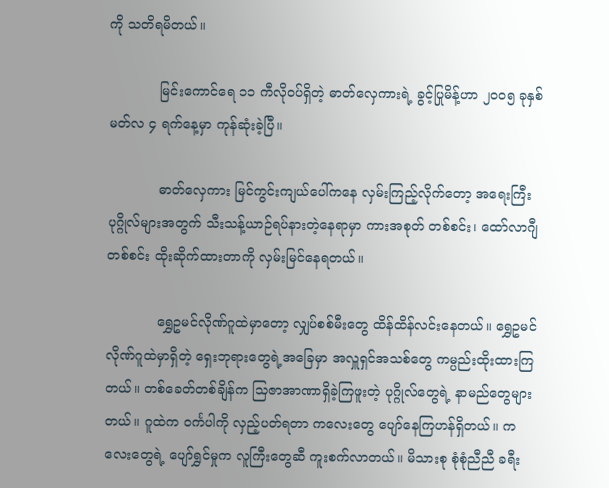ကို သတိရမိတယ်။

            မြင်းကောင်ရေ ၁၁ ကီလိုဝပ်ရှိတဲ့ ဓာတ်လှေကားရဲ့ ခွင့်ပြုမိန့်ဟာ ၂ဝဝ၅ ခုနှစ် မတ်လ ၄ ရက်နေ့မှာ ကုန်ဆုံးခဲ့ပြီ။

            ဓာတ်လှေကား မြင်ကွင်းကျယ်ပေါ်ကနေ လှမ်းကြည့်လိုက်တော့ အရေးကြီးပုဂ္ဂိုလ်များအတွက် သီးသန့်ယာဉ်ရပ်နားတဲ့နေရာမှာ ကားအစုတ် တစ်စင်း၊ ထော်လာဂျီတစ်စင်း ထိုးဆိုက်ထားတာကို လှမ်းမြင်နေရတယ်။

            ရွှေဥမင်လိုဏ်ဂူထဲမှာတော့ လျှပ်စစ်မီးတွေ ထိန်ထိန်လင်းနေတယ်။ ရွှေဥမင်လိုဏ်ဂူထဲမှာရှိတဲ့ ရှေးဘုရားတွေရဲ့အခြေမှာ အလှူရှင်အသစ်တွေ ကမ္ပည်းထိုးထားကြတယ်။ တစ်ခေတ်တစ်ချိန်က သြဇာအာဏာရှိခဲ့ကြဖူးတဲ့ ပုဂ္ဂိုလ်တွေရဲ့ နာမည်တွေများတယ်။ ဂူထဲက ဝင်္ကပါကို လှည့်ပတ်ရတာ ကလေးတွေ ပျော်နေကြဟန်ရှိတယ်။ ကလေးတွေရဲ့ ပျော်ရွှင်မှုက လူကြီးတွေဆီ ကူးစက်လာတယ်။ မိသားစု စုံစုံညီညီ ခရီး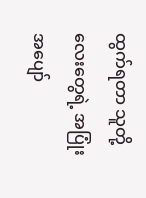ထွက်ရတာ သူတို့လေးတွေရဲ့ အပြုံးအပျော်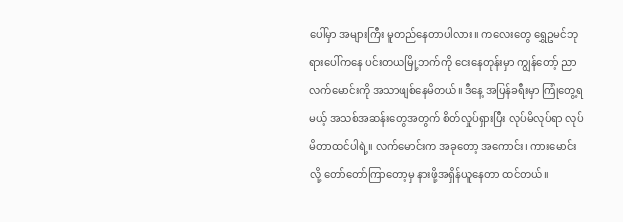ပေါ်မှာ အများကြီး မူတည်နေတာပါလား။ ကလေးတွေ ရွှေဥမင်ဘုရားပေါ်ကနေ ပင်းတယမြို့ဘက်ကို ငေးနေတုန်းမှာ ကျွန်တော့် ညာလက်မောင်းကို အသာဖျစ်နေမိတယ်။ ဒီနေ့ အပြန်ခရီးမှာ ကြုံတွေ့ရမယ့် အသစ်အဆန်းတွေအတွက် စိတ်လှုပ်ရှားပြီး လုပ်မိလုပ်ရာ လုပ်မိတာထင်ပါရဲ့။ လက်မောင်းက အခုတော့ အကောင်း၊ ကားမောင်းလို့ တော်တော်ကြာတော့မှ နားဖို့အရှိန်ယူနေတာ ထင်တယ်။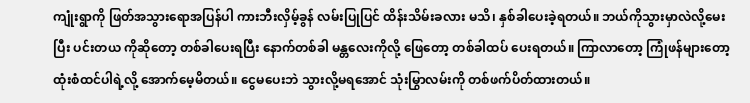ကျုံးရွာကို ဖြတ်အသွားရောအပြန်ပါ ကားဘီးလှိမ့်ခွန် လမ်းပြုပြင် ထိန်းသိမ်းခလား မသိ၊ နှစ်ခါပေးခဲ့ရတယ်။ ဘယ်ကိုသွားမှာလဲလို့မေးပြီး ပင်းတယ ကိုဆိုတော့ တစ်ခါပေးရပြီး နောက်တစ်ခါ မန္တလေးကိုလို့ ဖြေတော့ တစ်ခါထပ် ပေးရတယ်။ ကြာလာတော့ ကြုံဖန်များတော့ ထုံးစံထင်ပါရဲ့လို့ အောက်မေ့မိတယ်။ ငွေမပေးဘဲ သွားလို့မရအောင် သုံးမြွာလမ်းကို တစ်ဖက်ပိတ်ထားတယ်။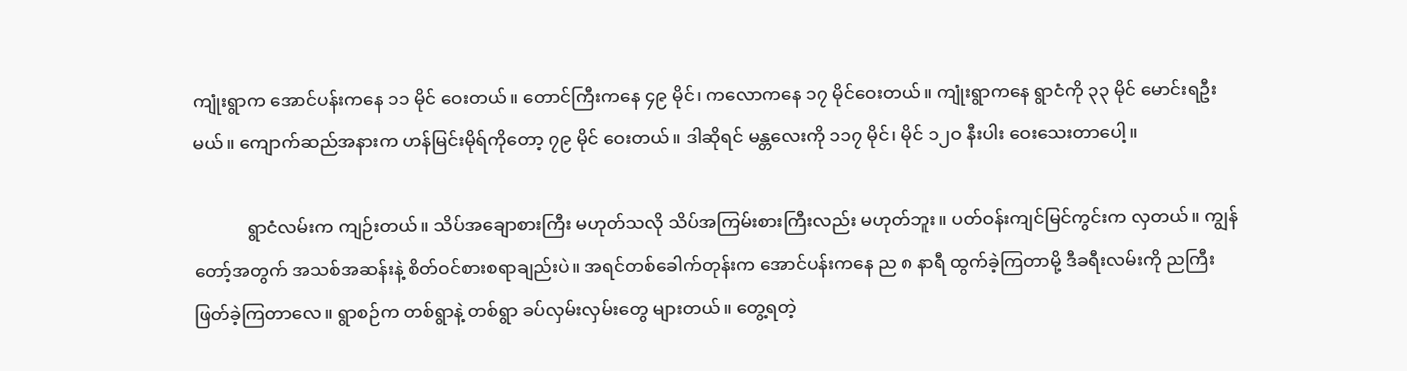ကျုံးရွာက အောင်ပန်းကနေ ၁၁ မိုင် ဝေးတယ်။ တောင်ကြီးကနေ ၄၉ မိုင်၊ ကလောကနေ ၁၇ မိုင်ဝေးတယ်။ ကျုံးရွာကနေ ရွာငံကို ၃၃ မိုင် မောင်းရဦးမယ်။ ကျောက်ဆည်အနားက ဟန်မြင်းမိုရ်ကိုတော့ ၇၉ မိုင် ဝေးတယ်။ ဒါဆိုရင် မန္တလေးကို ၁၁၇ မိုင်၊ မိုင် ၁၂ဝ နီးပါး ဝေးသေးတာပေါ့။

            ရွာငံလမ်းက ကျဉ်းတယ်။ သိပ်အချောစားကြီး မဟုတ်သလို သိပ်အကြမ်းစားကြီးလည်း မဟုတ်ဘူး။ ပတ်ဝန်းကျင်မြင်ကွင်းက လှတယ်။ ကျွန်တော့်အတွက် အသစ်အဆန်းနဲ့ စိတ်ဝင်စားစရာချည်းပဲ။ အရင်တစ်ခေါက်တုန်းက အောင်ပန်းကနေ ည ၈ နာရီ ထွက်ခဲ့ကြတာမို့ ဒီခရီးလမ်းကို ညကြီး ဖြတ်ခဲ့ကြတာလေ။ ရွာစဉ်က တစ်ရွာနဲ့ တစ်ရွာ ခပ်လှမ်းလှမ်းတွေ များတယ်။ တွေ့ရတဲ့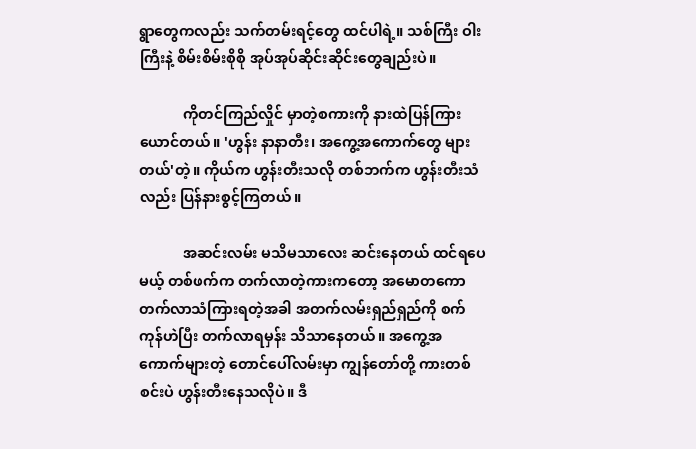ရွာတွေကလည်း သက်တမ်းရင့်တွေ ထင်ပါရဲ့။ သစ်ကြီး ဝါးကြီးနဲ့ စိမ်းစိမ်းစိုစို အုပ်အုပ်ဆိုင်းဆိုင်းတွေချည်းပဲ။

            ကိုတင်ကြည်လှိုင် မှာတဲ့စကားကို နားထဲပြန်ကြားယောင်တယ်။ 'ဟွန်း နာနာတီး၊ အကွေ့အကောက်တွေ များတယ်'တဲ့။ ကိုယ်က ဟွန်းတီးသလို တစ်ဘက်က ဟွန်းတီးသံလည်း ပြန်နားစွင့်ကြတယ်။

            အဆင်းလမ်း မသိမသာလေး ဆင်းနေတယ် ထင်ရပေမယ့် တစ်ဖက်က တက်လာတဲ့ကားကတော့ အမောတကော တက်လာသံကြားရတဲ့အခါ အတက်လမ်းရှည်ရှည်ကို စက်ကုန်ဟဲပြီး တက်လာရမှန်း သိသာနေတယ်။ အကွေ့အကောက်များတဲ့ တောင်ပေါ်လမ်းမှာ ကျွန်တော်တို့ ကားတစ်စင်းပဲ ဟွန်းတီးနေသလိုပဲ။ ဒီ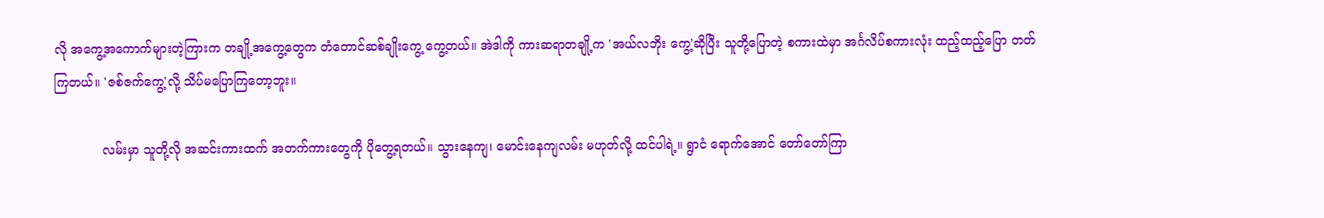လို အကွေ့အကောက်များတဲ့ကြားက တချို့အကွေ့တွေက တံတောင်ဆစ်ချိုးကွေ့ ကွေ့တယ်။ အဲဒါကို ကားဆရာတချို့က 'အယ်လဘိုး ကွေ့'ဆိုပြီး သူတို့ပြောတဲ့ စကားထဲမှာ အင်္ဂလိပ်စကားလုံး ထည့်ထည့်ပြော တတ်ကြတယ်။ 'ဇစ်ဇက်ကွေ့'လို့ သိပ်မပြောကြတော့ဘူး။

            လမ်းမှာ သူတို့လို အဆင်းကားထက် အတက်ကားတွေကို ပိုတွေ့ရတယ်။ သွားနေကျ၊ မောင်းနေကျလမ်း မဟုတ်လို့ ထင်ပါရဲ့။ ရွာငံ ရောက်အောင် တော်တော်ကြာ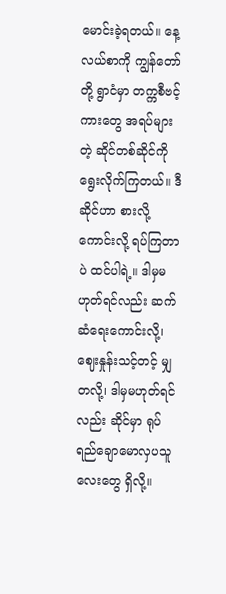မောင်းခဲ့ရတယ်။ နေ့လယ်စာကို ကျွန်တော်တို့ ရွာငံမှာ တက္ကစီဗင့်ကားတွေ အရပ်များတဲ့ ဆိုင်တစ်ဆိုင်ကို ရွေးလိုက်ကြတယ်။ ဒီဆိုင်ဟာ စားလို့ကောင်းလို့ ရပ်ကြတာပဲ ထင်ပါရဲ့။ ဒါမှမဟုတ်ရင်လည်း ဆက်ဆံရေးကောင်းလို့၊ ဈေးနှုန်းသင့်တင့် မျှတလို့၊ ဒါမှမဟုတ်ရင်လည်း ဆိုင်မှာ ရုပ်ရည်ချောမောလှပသူလေးတွေ ရှိလို့။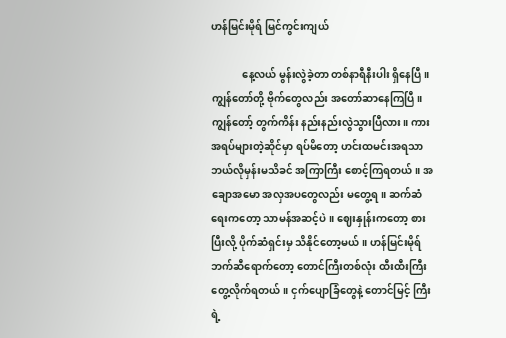ဟန်မြင်းမိုရ် မြင်ကွင်းကျယ်

            နေ့လယ် မွန်းလွဲခဲ့တာ တစ်နာရီနီးပါး ရှိနေပြီ။ ကျွန်တော်တို့ ဗိုက်တွေလည်း အတော်ဆာနေကြပြီ။ ကျွန်တော့် တွက်ကိန်း နည်းနည်းလွဲသွားပြီလား။ ကားအရပ်များတဲ့ဆိုင်မှာ ရပ်မိတော့ ဟင်းထမင်းအရသာ ဘယ်လိုမှန်းမသိခင် အကြာကြီး စောင့်ကြရတယ်။ အချောအမော အလှအပတွေလည်း မတွေ့ရ။ ဆက်ဆံရေးကတော့ သာမန်အဆင့်ပဲ။ ဈေးနှုန်းကတော့ စားပြီးလို့ ပိုက်ဆံရှင်းမှ သိနိုင်တော့မယ်။ ဟန်မြင်းမိုရ်ဘက်ဆီရောက်တော့ တောင်ကြီးတစ်လုံး ထီးထီးကြီး တွေ့လိုက်ရတယ်။ ငှက်ပျောခြံတွေနဲ့ တောင်မြင့် ကြီးရဲ့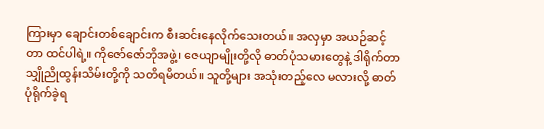ကြားမှာ ချောင်းတစ်ချောင်းက စီးဆင်းနေလိုက်သေးတယ်။ အလှမှာ အယဉ်ဆင့်တာ ထင်ပါရဲ့။ ကိုဇော်ဇော်ဘိုအဖွဲ့၊ ဇေယျာမျိုးတို့လို ဓာတ်ပုံသမားတွေနဲ့ ဒါရိုက်တာ သျှိုညိုထွန်းသိမ်းတို့ကို သတိရမိတယ်။ သူတို့များ အသုံးတည့်လေ မလားလို့ ဓာတ်ပုံရိုက်ခဲ့ရ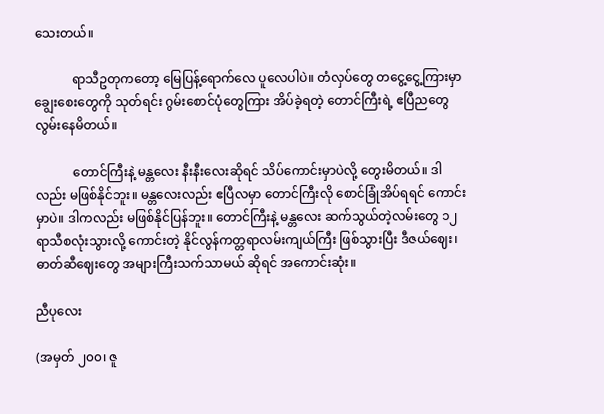သေးတယ်။

            ရာသီဥတုကတော့ မြေပြန့်ရောက်လေ ပူလေပါပဲ။ တံလှပ်တွေ တငွေ့ငွေ့ကြားမှာ ချွေးစေးတွေကို သုတ်ရင်း ဂွမ်းစောင်ပုံတွေကြား အိပ်ခဲ့ရတဲ့ တောင်ကြီးရဲ့ ဧပြီညတွေ လွမ်းနေမိတယ်။

            တောင်ကြီးနဲ့ မန္တလေး နီးနီးလေးဆိုရင် သိပ်ကောင်းမှာပဲလို့ တွေးမိတယ်။ ဒါလည်း မဖြစ်နိုင်ဘူး။ မန္တလေးလည်း ဧပြီလမှာ တောင်ကြီးလို စောင်ခြုံအိပ်ရရင် ကောင်းမှာပဲ။ ဒါကလည်း မဖြစ်နိုင်ပြန်ဘူး။ တောင်ကြီးနဲ့ မန္တလေး ဆက်သွယ်တဲ့လမ်းတွေ ၁၂ ရာသီစလုံးသွားလို့ ကောင်းတဲ့ နိုင်လွန်ကတ္တရာလမ်းကျယ်ကြီး ဖြစ်သွားပြီး ဒီဇယ်ဈေး၊ ဓာတ်ဆီဈေးတွေ အများကြီးသက်သာမယ် ဆိုရင် အကောင်းဆုံး။

ညီပုလေး

(အမှတ် ၂၀၀၊ ဇူ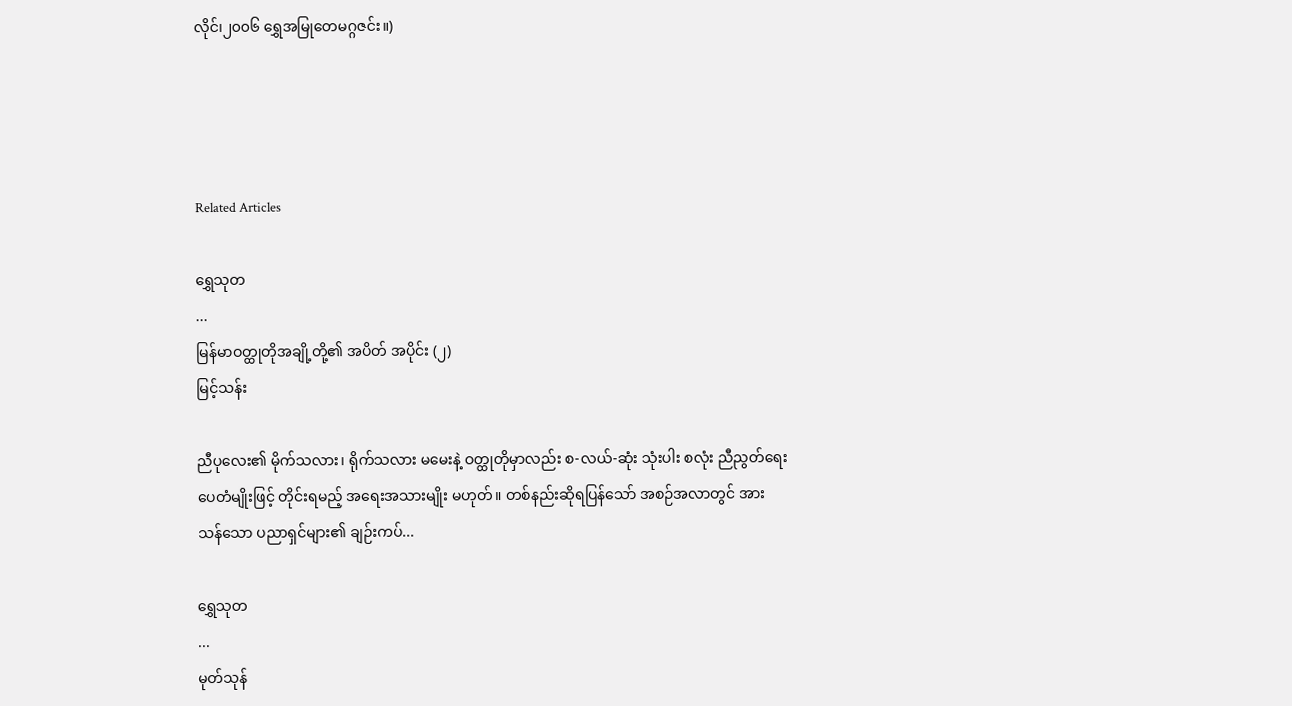လိုင်၊၂၀၀၆ ရွှေအမြုတေမဂ္ဂဇင်း။)




Related Articles

ရွှေသုတ‌
...
မြန်မာဝတ္ထုတိုအချို့တို့၏ အပိတ် အပိုင်း (၂)
မြင့်သန်း

ညီပုလေး၏ မိုက်သလား၊ ရိုက်သလား မမေးနဲ့ ဝတ္ထုတိုမှာလည်း စ-လယ်-ဆုံး သုံးပါး စလုံး ညီညွတ်ရေး ပေတံမျိုးဖြင့် တိုင်းရမည့် အရေးအသားမျိုး မဟုတ်။ တစ်နည်းဆိုရပြန်သော် အစဉ်အလာတွင် အားသန်သော ပညာရှင်များ၏ ချဉ်းကပ်...

ရွှေသုတ‌
...
မုတ်သုန်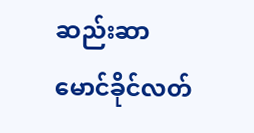ဆည်းဆာ
မောင်ခိုင်လတ်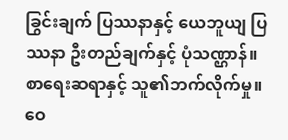ခြွင်းချက် ပြဿနာနှင့် ယေဘူယျ ပြဿနာ ဦးတည်ချက်နှင့် ပုံသဏ္ဌာန်။ စာရေးဆရာနှင့် သူ၏ဘက်လိုက်မှု။ ဝေ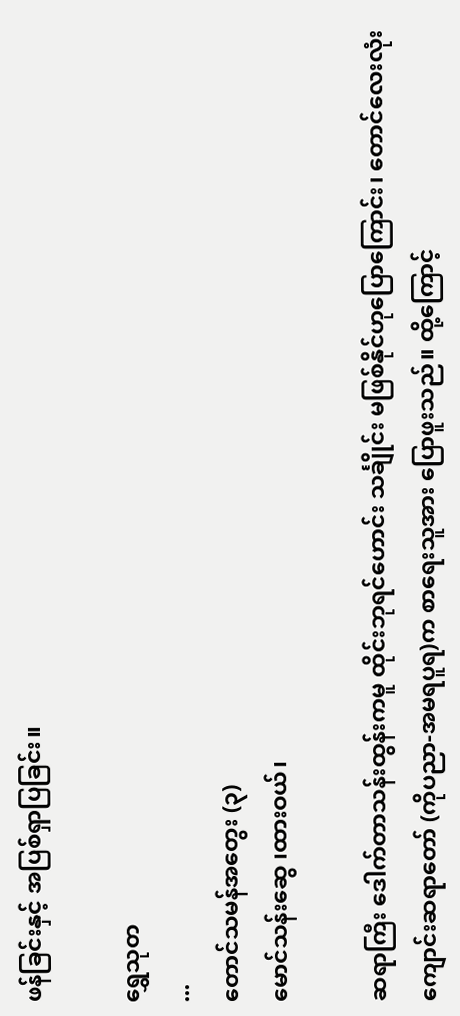ဖန်ခြင်းနှင့် အပြစ်ရှာပြခြင်း။

ရွှေသုတ‌
...
တောင်သမန်အတွေး (၃)
မောင်သန်းဆွေ ၊ထားဝယ်၊

ဆရာကြီး ဒေါက်တာသန်းထွန်းကမူ ထိုင်းဘုရင်ဟောင်း သင်္ချိုင်း မဖြစ်နိုင်ဟုပြောကြောင်း၊ တောင်လေးလုံးကျောင်းဆရာတော် (ကိုပညာ-အမရပူရ)က စာရေးသူအား ပြောဖူးသည်။ ထို့ကြောင့်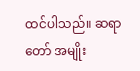ထင်ပါသည်။ ဆရာတော် အမျိုး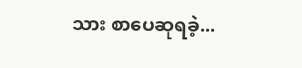သား စာပေဆုရခဲ့...